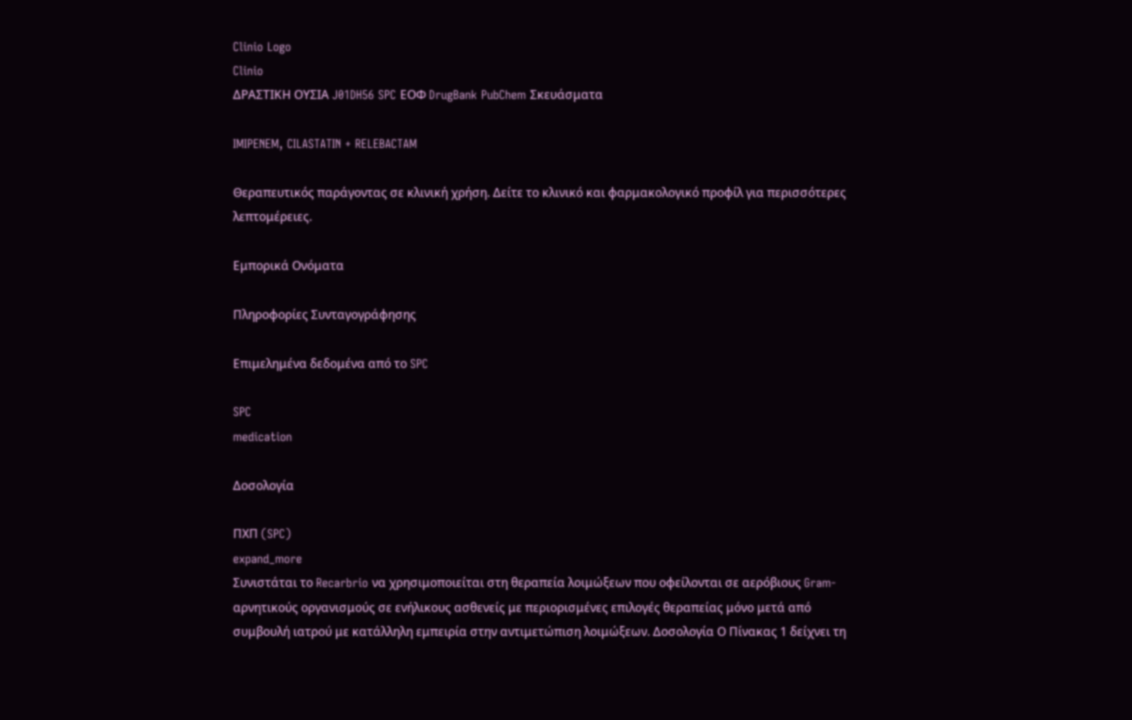Clinio Logo
Clinio
ΔΡΑΣΤΙΚΗ ΟΥΣΙΑ J01DH56 SPC ΕΟΦ DrugBank PubChem Σκευάσματα

IMIPENEM, CILASTATIN + RELEBACTAM

Θεραπευτικός παράγοντας σε κλινική χρήση. Δείτε το κλινικό και φαρμακολογικό προφίλ για περισσότερες λεπτομέρειες.

Εμπορικά Ονόματα

Πληροφορίες Συνταγογράφησης

Επιμελημένα δεδομένα από το SPC

SPC
medication

Δοσολογία

ΠΧΠ (SPC)
expand_more
Συνιστάται το Recarbrio να χρησιμοποιείται στη θεραπεία λοιμώξεων που οφείλονται σε αερόβιους Gram-αρνητικούς οργανισμούς σε ενήλικους ασθενείς με περιορισμένες επιλογές θεραπείας μόνο μετά από συμβουλή ιατρού με κατάλληλη εμπειρία στην αντιμετώπιση λοιμώξεων. Δοσολογία Ο Πίνακας 1 δείχνει τη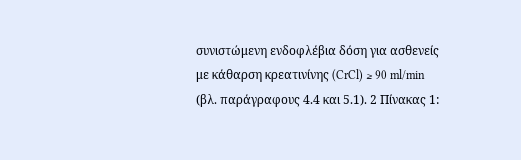συνιστώμενη ενδοφλέβια δόση για ασθενείς με κάθαρση κρεατινίνης (CrCl) ≥ 90 ml/min (βλ. παράγραφους 4.4 και 5.1). 2 Πίνακας 1: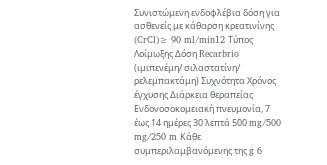Συνιστώμενη ενδοφλέβια δόση για ασθενείς με κάθαρση κρεατινίνης (CrCl)≥ 90 ml/min12 Τύπος Λοίμωξης Δόση Recarbrio (ιμιπενέμη/ σιλαστατίνη/ ρελεμπακτάμη) Συχνότητα Χρόνος έγχυσης Διάρκεια θεραπείας Ενδονοσοκομειακή πνευμονία, 7 έως 14 ημέρες 30 λεπτά 500 mg/500 mg/250 m Κάθε συμπεριλαμβανόμενης της g 6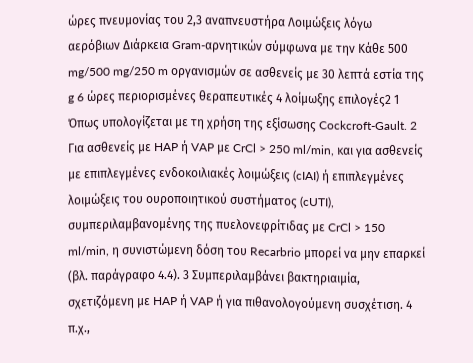ώρες πνευμονίας του 2,3 αναπνευστήρα Λοιμώξεις λόγω αερόβιων Διάρκεια Gram-αρνητικών σύμφωνα με την Κάθε 500 mg/500 mg/250 m οργανισμών σε ασθενείς με 30 λεπτά εστία της g 6 ώρες περιορισμένες θεραπευτικές 4 λοίμωξης επιλογές2 1 Όπως υπολογίζεται με τη χρήση της εξίσωσης Cockcroft-Gault. 2 Για ασθενείς με HAP ή VAP με CrCl ˃ 250 ml/min, και για ασθενείς με επιπλεγμένες ενδοκοιλιακές λοιμώξεις (cIAI) ή επιπλεγμένες λοιμώξεις του ουροποιητικού συστήματος (cUTI), συμπεριλαμβανομένης της πυελονεφρίτιδας με CrCl ˃ 150 ml/min, η συνιστώμενη δόση του Recarbrio μπορεί να μην επαρκεί (βλ. παράγραφο 4.4). 3 Συμπεριλαμβάνει βακτηριαιμία, σχετιζόμενη με HAP ή VAP ή για πιθανολογούμενη συσχέτιση. 4 π.χ.,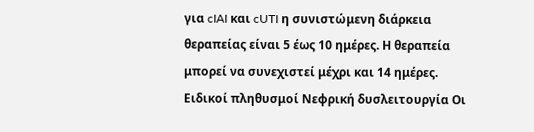για cIAI και cUTI η συνιστώμενη διάρκεια θεραπείας είναι 5 έως 10 ημέρες. Η θεραπεία μπορεί να συνεχιστεί μέχρι και 14 ημέρες. Ειδικοί πληθυσμοί Νεφρική δυσλειτουργία Οι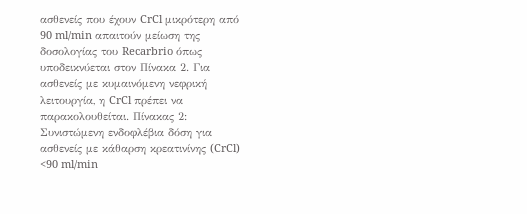ασθενείς που έχουν CrCl μικρότερη από 90 ml/min απαιτούν μείωση της δοσολογίας του Recarbrio όπως υποδεικνύεται στον Πίνακα 2. Για ασθενείς με κυμαινόμενη νεφρική λειτουργία, η CrCl πρέπει να παρακολουθείται. Πίνακας 2: Συνιστώμενη ενδοφλέβια δόση για ασθενείς με κάθαρση κρεατινίνης (CrCl) <90 ml/min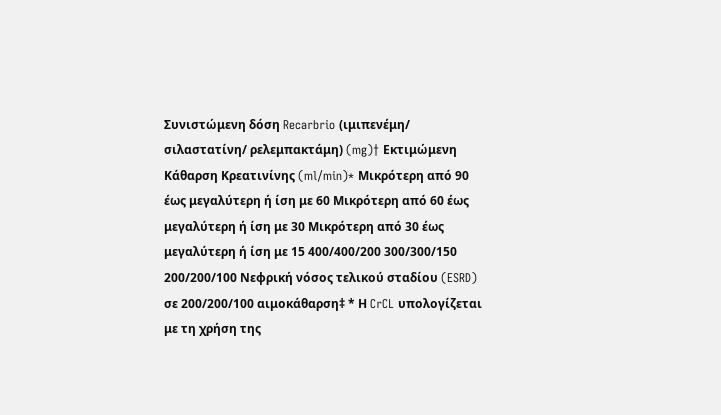Συνιστώμενη δόση Recarbrio (ιμιπενέμη/ σιλαστατίνη/ ρελεμπακτάμη) (mg)† Εκτιμώμενη Κάθαρση Κρεατινίνης (ml/min)* Μικρότερη από 90 έως μεγαλύτερη ή ίση με 60 Μικρότερη από 60 έως μεγαλύτερη ή ίση με 30 Μικρότερη από 30 έως μεγαλύτερη ή ίση με 15 400/400/200 300/300/150 200/200/100 Νεφρική νόσος τελικού σταδίου (ESRD) σε 200/200/100 αιμοκάθαρση‡ * Η CrCL υπολογίζεται με τη χρήση της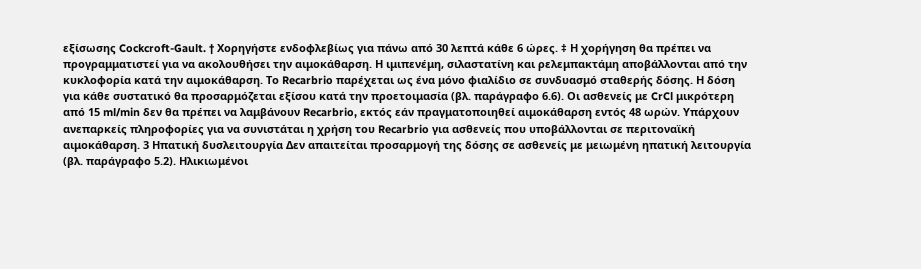εξίσωσης Cockcroft-Gault. † Χορηγήστε ενδοφλεβίως για πάνω από 30 λεπτά κάθε 6 ώρες. ‡ Η χορήγηση θα πρέπει να προγραμματιστεί για να ακολουθήσει την αιμοκάθαρση. Η ιμιπενέμη, σιλαστατίνη και ρελεμπακτάμη αποβάλλονται από την κυκλοφορία κατά την αιμοκάθαρση. Το Recarbrio παρέχεται ως ένα μόνο φιαλίδιο σε συνδυασμό σταθερής δόσης. Η δόση για κάθε συστατικό θα προσαρμόζεται εξίσου κατά την προετοιμασία (βλ. παράγραφο 6.6). Οι ασθενείς με CrCl μικρότερη από 15 ml/min δεν θα πρέπει να λαμβάνουν Recarbrio, εκτός εάν πραγματοποιηθεί αιμοκάθαρση εντός 48 ωρών. Υπάρχουν ανεπαρκείς πληροφορίες για να συνιστάται η χρήση του Recarbrio για ασθενείς που υποβάλλονται σε περιτοναϊκή αιμοκάθαρση. 3 Ηπατική δυσλειτουργία Δεν απαιτείται προσαρμογή της δόσης σε ασθενείς με μειωμένη ηπατική λειτουργία (βλ. παράγραφο 5.2). Ηλικιωμένοι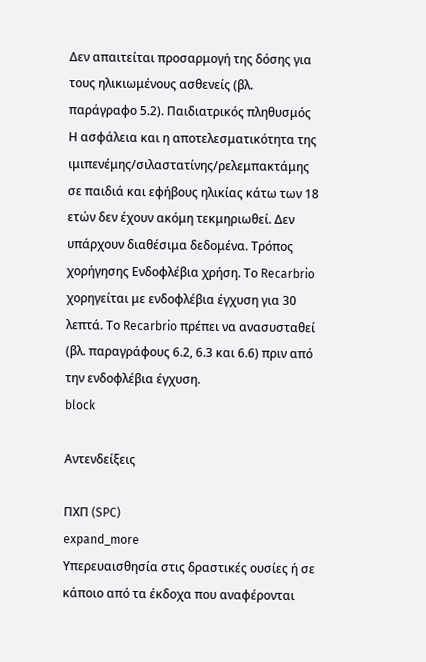Δεν απαιτείται προσαρμογή της δόσης για τους ηλικιωμένους ασθενείς (βλ. παράγραφο 5.2). Παιδιατρικός πληθυσμός Η ασφάλεια και η αποτελεσματικότητα της ιμιπενέμης/σιλαστατίνης/ρελεμπακτάμης σε παιδιά και εφήβους ηλικίας κάτω των 18 ετών δεν έχουν ακόμη τεκμηριωθεί. Δεν υπάρχουν διαθέσιμα δεδομένα. Τρόπος χορήγησης Ενδοφλέβια χρήση. Το Recarbrio χορηγείται με ενδοφλέβια έγχυση για 30 λεπτά. Το Recarbrio πρέπει να ανασυσταθεί (βλ. παραγράφους 6.2, 6.3 και 6.6) πριν από την ενδοφλέβια έγχυση.
block

Αντενδείξεις

ΠΧΠ (SPC)
expand_more
Υπερευαισθησία στις δραστικές ουσίες ή σε κάποιο από τα έκδοχα που αναφέρονται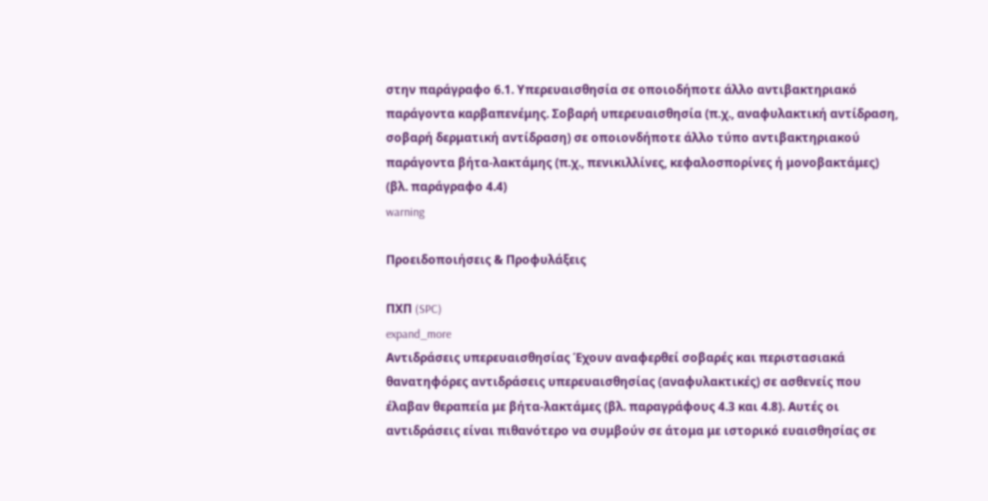στην παράγραφο 6.1. Υπερευαισθησία σε οποιοδήποτε άλλο αντιβακτηριακό παράγοντα καρβαπενέμης. Σοβαρή υπερευαισθησία (π.χ., αναφυλακτική αντίδραση, σοβαρή δερματική αντίδραση) σε οποιονδήποτε άλλο τύπο αντιβακτηριακού παράγοντα βήτα-λακτάμης (π.χ., πενικιλλίνες, κεφαλοσπορίνες ή μονοβακτάμες) (βλ. παράγραφο 4.4)
warning

Προειδοποιήσεις & Προφυλάξεις

ΠΧΠ (SPC)
expand_more
Αντιδράσεις υπερευαισθησίας Έχουν αναφερθεί σοβαρές και περιστασιακά θανατηφόρες αντιδράσεις υπερευαισθησίας (αναφυλακτικές) σε ασθενείς που έλαβαν θεραπεία με βήτα-λακτάμες (βλ. παραγράφους 4.3 και 4.8). Αυτές οι αντιδράσεις είναι πιθανότερο να συμβούν σε άτομα με ιστορικό ευαισθησίας σε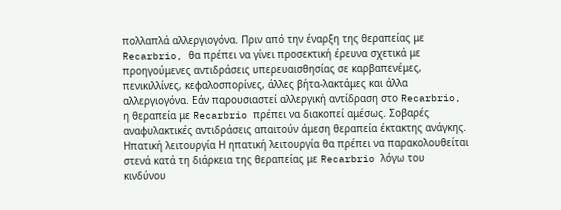πολλαπλά αλλεργιογόνα. Πριν από την έναρξη της θεραπείας με Recarbrio, θα πρέπει να γίνει προσεκτική έρευνα σχετικά με προηγούμενες αντιδράσεις υπερευαισθησίας σε καρβαπενέμες, πενικιλλίνες, κεφαλοσπορίνες, άλλες βήτα-λακτάμες και άλλα αλλεργιογόνα. Εάν παρουσιαστεί αλλεργική αντίδραση στο Recarbrio, η θεραπεία με Recarbrio πρέπει να διακοπεί αμέσως. Σοβαρές αναφυλακτικές αντιδράσεις απαιτούν άμεση θεραπεία έκτακτης ανάγκης. Ηπατική λειτουργία Η ηπατική λειτουργία θα πρέπει να παρακολουθείται στενά κατά τη διάρκεια της θεραπείας με Recarbrio λόγω του κινδύνου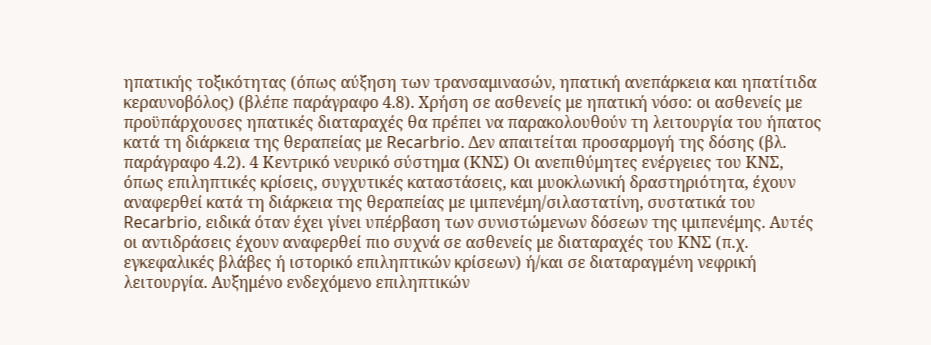ηπατικής τοξικότητας (όπως αύξηση των τρανσαμινασών, ηπατική ανεπάρκεια και ηπατίτιδα κεραυνοβόλος) (βλέπε παράγραφο 4.8). Χρήση σε ασθενείς με ηπατική νόσο: οι ασθενείς με προϋπάρχουσες ηπατικές διαταραχές θα πρέπει να παρακολουθούν τη λειτουργία του ήπατος κατά τη διάρκεια της θεραπείας με Recarbrio. Δεν απαιτείται προσαρμογή της δόσης (βλ. παράγραφο 4.2). 4 Κεντρικό νευρικό σύστημα (ΚΝΣ) Οι ανεπιθύμητες ενέργειες του ΚΝΣ, όπως επιληπτικές κρίσεις, συγχυτικές καταστάσεις, και μυοκλωνική δραστηριότητα, έχουν αναφερθεί κατά τη διάρκεια της θεραπείας με ιμιπενέμη/σιλαστατίνη, συστατικά του Recarbrio, ειδικά όταν έχει γίνει υπέρβαση των συνιστώμενων δόσεων της ιμιπενέμης. Αυτές οι αντιδράσεις έχουν αναφερθεί πιο συχνά σε ασθενείς με διαταραχές του ΚΝΣ (π.χ. εγκεφαλικές βλάβες ή ιστορικό επιληπτικών κρίσεων) ή/και σε διαταραγμένη νεφρική λειτουργία. Αυξημένο ενδεχόμενο επιληπτικών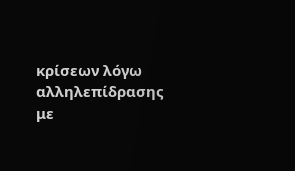κρίσεων λόγω αλληλεπίδρασης με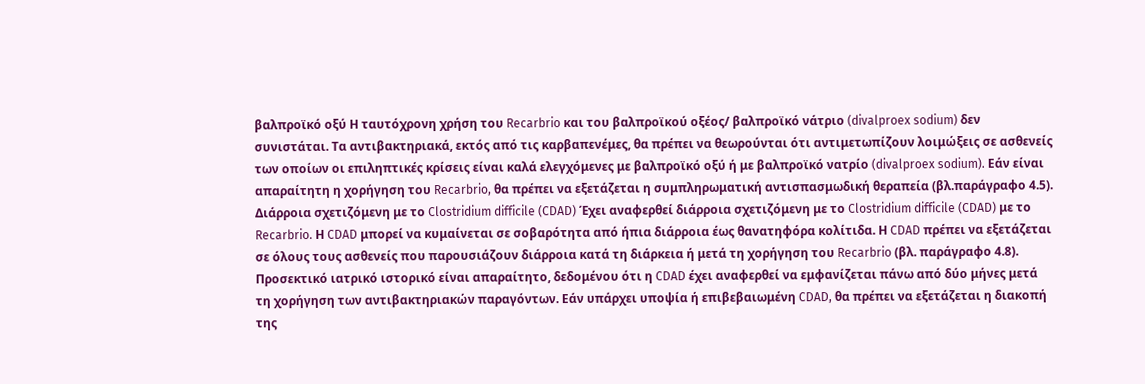βαλπροϊκό οξύ Η ταυτόχρονη χρήση του Recarbrio και του βαλπροϊκού οξέος/ βαλπροϊκό νάτριο (divalproex sodium) δεν συνιστάται. Τα αντιβακτηριακά, εκτός από τις καρβαπενέμες, θα πρέπει να θεωρούνται ότι αντιμετωπίζουν λοιμώξεις σε ασθενείς των οποίων οι επιληπτικές κρίσεις είναι καλά ελεγχόμενες με βαλπροϊκό οξύ ή με βαλπροϊκό νατρίο (divalproex sodium). Εάν είναι απαραίτητη η χορήγηση του Recarbrio, θα πρέπει να εξετάζεται η συμπληρωματική αντισπασμωδική θεραπεία (βλ.παράγραφο 4.5). Διάρροια σχετιζόμενη με το Clostridium difficile (CDAD) Έχει αναφερθεί διάρροια σχετιζόμενη με το Clostridium difficile (CDAD) με το Recarbrio. Η CDAD μπορεί να κυμαίνεται σε σοβαρότητα από ήπια διάρροια έως θανατηφόρα κολίτιδα. Η CDAD πρέπει να εξετάζεται σε όλους τους ασθενείς που παρουσιάζουν διάρροια κατά τη διάρκεια ή μετά τη χορήγηση του Recarbrio (βλ. παράγραφο 4.8). Προσεκτικό ιατρικό ιστορικό είναι απαραίτητο, δεδομένου ότι η CDAD έχει αναφερθεί να εμφανίζεται πάνω από δύο μήνες μετά τη χορήγηση των αντιβακτηριακών παραγόντων. Εάν υπάρχει υποψία ή επιβεβαιωμένη CDAD, θα πρέπει να εξετάζεται η διακοπή της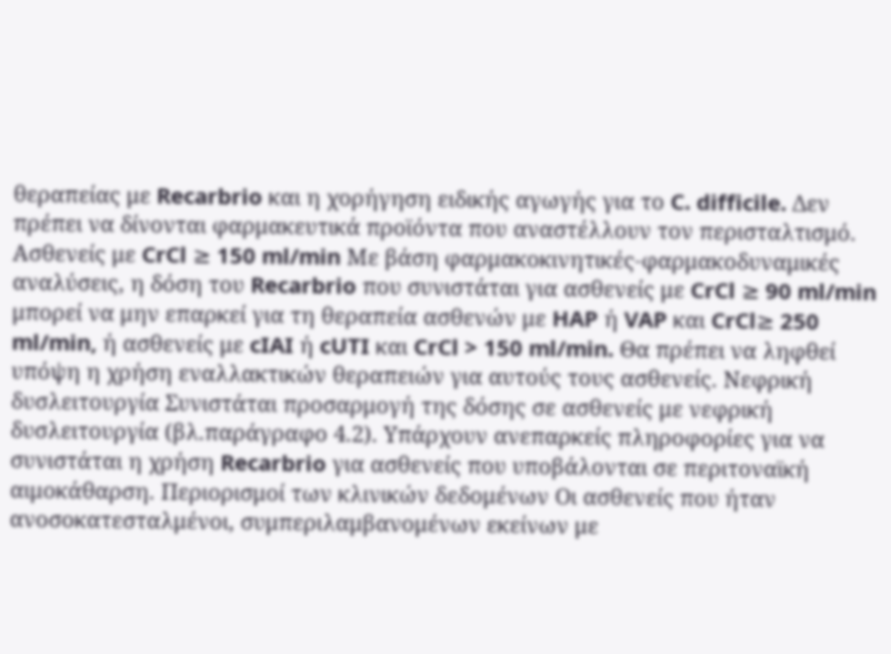θεραπείας με Recarbrio και η χορήγηση ειδικής αγωγής για το C. difficile. Δεν πρέπει να δίνονται φαρμακευτικά προϊόντα που αναστέλλουν τον περισταλτισμό. Ασθενείς με CrCl ≥ 150 ml/min Με βάση φαρμακοκινητικές-φαρμακοδυναμικές αναλύσεις, η δόση του Recarbrio που συνιστάται για ασθενείς με CrCl ≥ 90 ml/min μπορεί να μην επαρκεί για τη θεραπεία ασθενών με HAP ή VAP και CrCl≥ 250 ml/min, ή ασθενείς με cIAI ή cUTI και CrCl > 150 ml/min. Θα πρέπει να ληφθεί υπόψη η χρήση εναλλακτικών θεραπειών για αυτούς τους ασθενείς. Νεφρική δυσλειτουργία Συνιστάται προσαρμογή της δόσης σε ασθενείς με νεφρική δυσλειτουργία (βλ.παράγραφο 4.2). Υπάρχουν ανεπαρκείς πληροφορίες για να συνιστάται η χρήση Recarbrio για ασθενείς που υποβάλονται σε περιτοναϊκή αιμοκάθαρση. Περιορισμοί των κλινικών δεδομένων Οι ασθενείς που ήταν ανοσοκατεσταλμένοι, συμπεριλαμβανομένων εκείνων με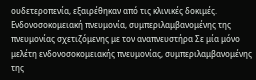ουδετεροπενία, εξαιρέθηκαν από τις κλινικές δοκιμές. Ενδονοσοκομειακή πνευμονία, συμπεριλαμβανομένης της πνευμονίας σχετιζόμενης με τον αναπνευστήρα Σε μία μόνο μελέτη ενδονοσοκομειακής πνευμονίας, συμπεριλαμβανομένης της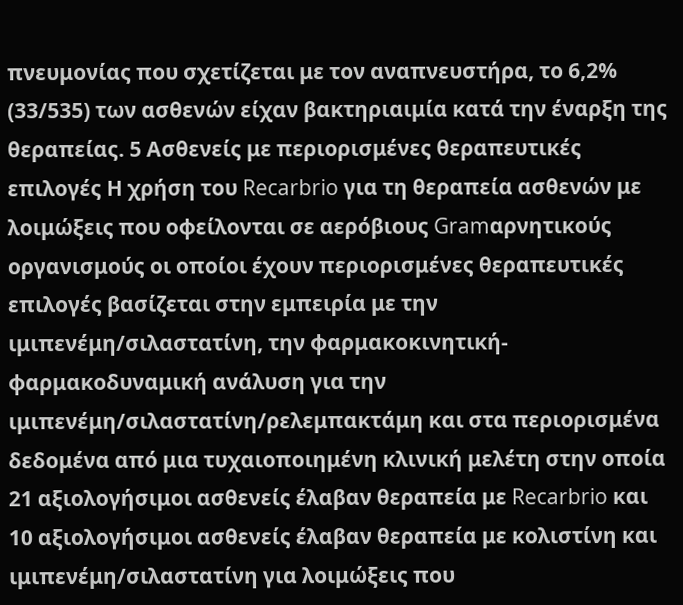πνευμονίας που σχετίζεται με τον αναπνευστήρα, το 6,2% (33/535) των ασθενών είχαν βακτηριαιμία κατά την έναρξη της θεραπείας. 5 Ασθενείς με περιορισμένες θεραπευτικές επιλογές Η χρήση του Recarbrio για τη θεραπεία ασθενών με λοιμώξεις που οφείλονται σε αερόβιους Gramαρνητικούς οργανισμούς οι οποίοι έχουν περιορισμένες θεραπευτικές επιλογές βασίζεται στην εμπειρία με την ιμιπενέμη/σιλαστατίνη, την φαρμακοκινητική-φαρμακοδυναμική ανάλυση για την ιμιπενέμη/σιλαστατίνη/ρελεμπακτάμη και στα περιορισμένα δεδομένα από μια τυχαιοποιημένη κλινική μελέτη στην οποία 21 αξιολογήσιμοι ασθενείς έλαβαν θεραπεία με Recarbrio και 10 αξιολογήσιμοι ασθενείς έλαβαν θεραπεία με κολιστίνη και ιμιπενέμη/σιλαστατίνη για λοιμώξεις που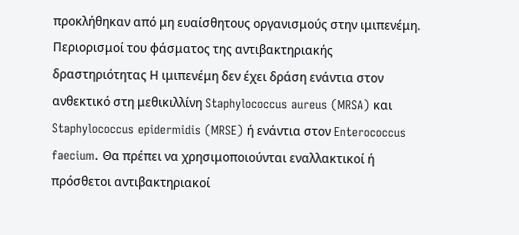προκλήθηκαν από μη ευαίσθητους οργανισμούς στην ιμιπενέμη. Περιορισμοί του φάσματος της αντιβακτηριακής δραστηριότητας Η ιμιπενέμη δεν έχει δράση ενάντια στον ανθεκτικό στη μεθικιλλίνη Staphylococcus aureus (MRSA) και Staphylococcus epidermidis (MRSE) ή ενάντια στον Enterococcus faecium. Θα πρέπει να χρησιμοποιούνται εναλλακτικοί ή πρόσθετοι αντιβακτηριακοί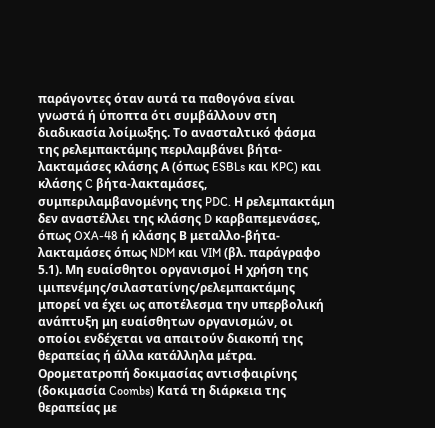παράγοντες όταν αυτά τα παθογόνα είναι γνωστά ή ύποπτα ότι συμβάλλουν στη διαδικασία λοίμωξης. Το ανασταλτικό φάσμα της ρελεμπακτάμης περιλαμβάνει βήτα-λακταμάσες κλάσης Α (όπως ESBLs και KPC) και κλάσης C βήτα-λακταμάσες, συμπεριλαμβανομένης της PDC. Η ρελεμπακτάμη δεν αναστέλλει της κλάσης D καρβαπεμενάσες, όπως OXA-48 ή κλάσης Β μεταλλο-βήτα-λακταμάσες όπως NDM και VIM (βλ. παράγραφο 5.1). Μη ευαίσθητοι οργανισμοί Η χρήση της ιμιπενέμης/σιλαστατίνης/ρελεμπακτάμης μπορεί να έχει ως αποτέλεσμα την υπερβολική ανάπτυξη μη ευαίσθητων οργανισμών, οι οποίοι ενδέχεται να απαιτούν διακοπή της θεραπείας ή άλλα κατάλληλα μέτρα. Ορομετατροπή δοκιμασίας αντισφαιρίνης (δοκιμασία Coombs) Κατά τη διάρκεια της θεραπείας με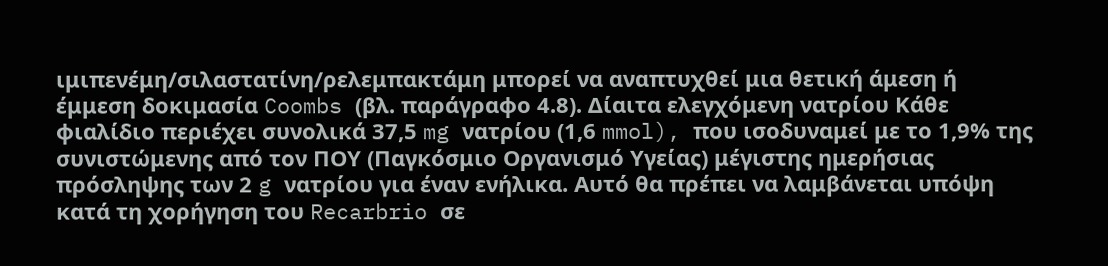ιμιπενέμη/σιλαστατίνη/ρελεμπακτάμη μπορεί να αναπτυχθεί μια θετική άμεση ή έμμεση δοκιμασία Coombs (βλ. παράγραφο 4.8). Δίαιτα ελεγχόμενη νατρίου Κάθε φιαλίδιο περιέχει συνολικά 37,5 mg νατρίου (1,6 mmol), που ισοδυναμεί με το 1,9% της συνιστώμενης από τον ΠΟΥ (Παγκόσμιο Οργανισμό Υγείας) μέγιστης ημερήσιας πρόσληψης των 2 g νατρίου για έναν ενήλικα. Αυτό θα πρέπει να λαμβάνεται υπόψη κατά τη χορήγηση του Recarbrio σε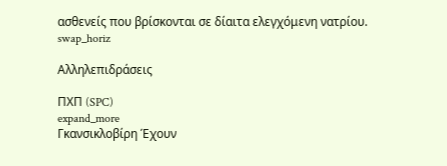ασθενείς που βρίσκονται σε δίαιτα ελεγχόμενη νατρίου.
swap_horiz

Αλληλεπιδράσεις

ΠΧΠ (SPC)
expand_more
Γκανσικλοβίρη Έχουν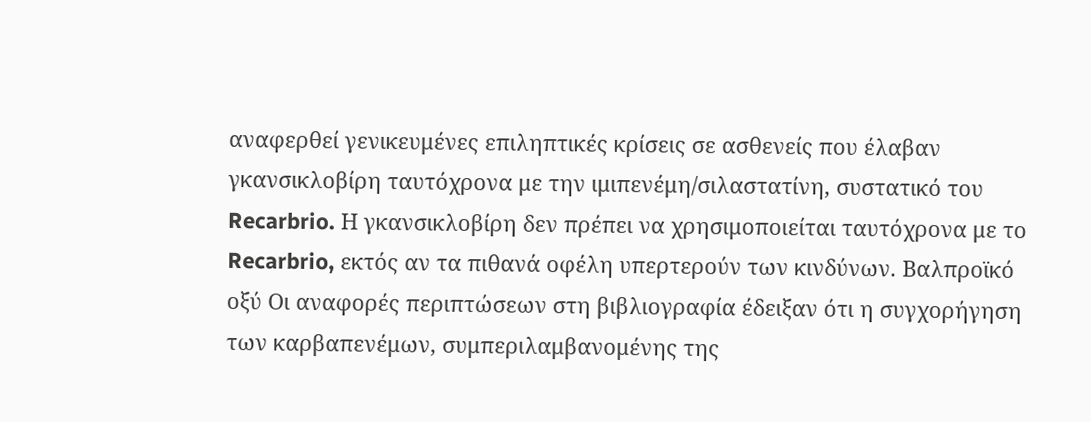αναφερθεί γενικευμένες επιληπτικές κρίσεις σε ασθενείς που έλαβαν γκανσικλοβίρη ταυτόχρονα με την ιμιπενέμη/σιλαστατίνη, συστατικό του Recarbrio. Η γκανσικλοβίρη δεν πρέπει να χρησιμοποιείται ταυτόχρονα με το Recarbrio, εκτός αν τα πιθανά οφέλη υπερτερούν των κινδύνων. Βαλπροϊκό οξύ Οι αναφορές περιπτώσεων στη βιβλιογραφία έδειξαν ότι η συγχορήγηση των καρβαπενέμων, συμπεριλαμβανομένης της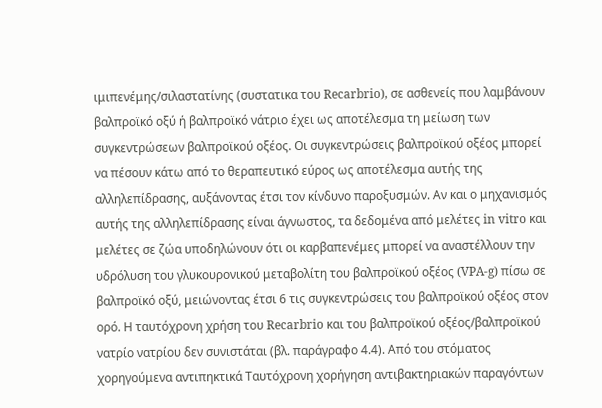ιμιπενέμης/σιλαστατίνης (συστατικα του Recarbrio), σε ασθενείς που λαμβάνουν βαλπροϊκό οξύ ή βαλπροϊκό νάτριο έχει ως αποτέλεσμα τη μείωση των συγκεντρώσεων βαλπροϊκού οξέος. Οι συγκεντρώσεις βαλπροϊκού οξέος μπορεί να πέσουν κάτω από το θεραπευτικό εύρος ως αποτέλεσμα αυτής της αλληλεπίδρασης, αυξάνοντας έτσι τον κίνδυνο παροξυσμών. Αν και ο μηχανισμός αυτής της αλληλεπίδρασης είναι άγνωστος, τα δεδομένα από μελέτες in vitro και μελέτες σε ζώα υποδηλώνουν ότι οι καρβαπενέμες μπορεί να αναστέλλουν την υδρόλυση του γλυκουρονικού μεταβολίτη του βαλπροϊκού οξέος (VPA-g) πίσω σε βαλπροϊκό οξύ, μειώνοντας έτσι 6 τις συγκεντρώσεις του βαλπροϊκού οξέος στον ορό. Η ταυτόχρονη χρήση του Recarbrio και του βαλπροϊκού οξέος/βαλπροϊκού νατρίο νατρίου δεν συνιστάται (βλ. παράγραφο 4.4). Από του στόματος χορηγούμενα αντιπηκτικά Ταυτόχρονη χορήγηση αντιβακτηριακών παραγόντων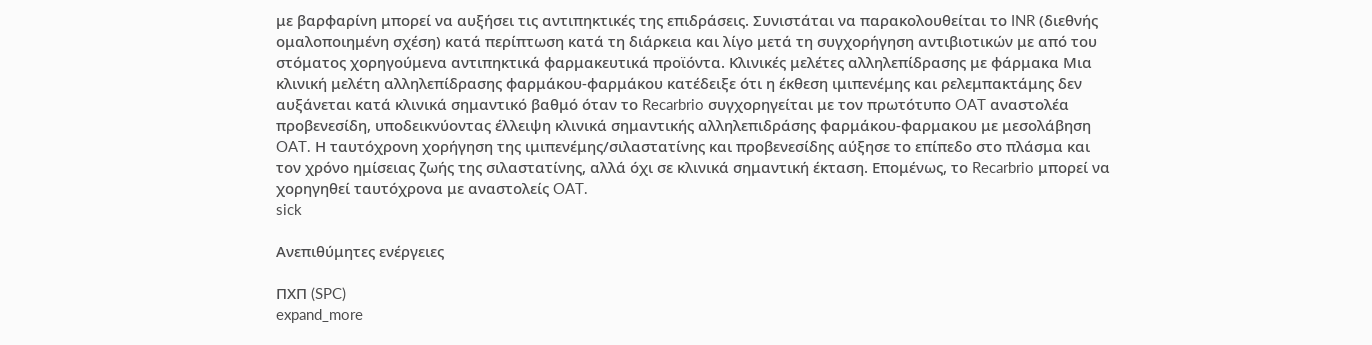με βαρφαρίνη μπορεί να αυξήσει τις αντιπηκτικές της επιδράσεις. Συνιστάται να παρακολουθείται το INR (διεθνής ομαλοποιημένη σχέση) κατά περίπτωση κατά τη διάρκεια και λίγο μετά τη συγχορήγηση αντιβιοτικών με από του στόματος χορηγούμενα αντιπηκτικά φαρμακευτικά προϊόντα. Κλινικές μελέτες αλληλεπίδρασης με φάρμακα Μια κλινική μελέτη αλληλεπίδρασης φαρμάκου-φαρμάκου κατέδειξε ότι η έκθεση ιμιπενέμης και ρελεμπακτάμης δεν αυξάνεται κατά κλινικά σημαντικό βαθμό όταν το Recarbrio συγχορηγείται με τον πρωτότυπο OAT αναστολέα προβενεσίδη, υποδεικνύοντας έλλειψη κλινικά σημαντικής αλληλεπιδράσης φαρμάκου-φαρμακου με μεσολάβηση OAT. Η ταυτόχρονη χορήγηση της ιμιπενέμης/σιλαστατίνης και προβενεσίδης αύξησε το επίπεδο στο πλάσμα και τον χρόνο ημίσειας ζωής της σιλαστατίνης, αλλά όχι σε κλινικά σημαντική έκταση. Επομένως, το Recarbrio μπορεί να χορηγηθεί ταυτόχρονα με αναστολείς OAT.
sick

Ανεπιθύμητες ενέργειες

ΠΧΠ (SPC)
expand_more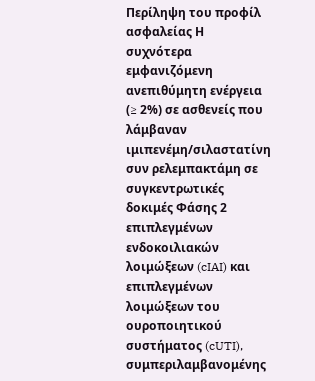Περίληψη του προφίλ ασφαλείας Η συχνότερα εμφανιζόμενη ανεπιθύμητη ενέργεια (≥ 2%) σε ασθενείς που λάμβαναν ιμιπενέμη/σιλαστατίνη συν ρελεμπακτάμη σε συγκεντρωτικές δοκιμές Φάσης 2 επιπλεγμένων ενδοκοιλιακών λοιμώξεων (cIAI) και επιπλεγμένων λοιμώξεων του ουροποιητικού συστήματος (cUTI), συμπεριλαμβανομένης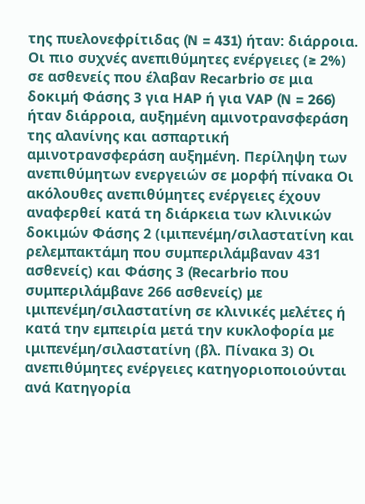της πυελονεφρίτιδας (N = 431) ήταν: διάρροια. Οι πιο συχνές ανεπιθύμητες ενέργειες (≥ 2%) σε ασθενείς που έλαβαν Recarbrio σε μια δοκιμή Φάσης 3 για HAP ή για VAP (N = 266) ήταν διάρροια, αυξημένη αμινοτρανσφεράση της αλανίνης και ασπαρτική αμινοτρανσφεράση αυξημένη. Περίληψη των ανεπιθύμητων ενεργειών σε μορφή πίνακα Οι ακόλουθες ανεπιθύμητες ενέργειες έχουν αναφερθεί κατά τη διάρκεια των κλινικών δοκιμών Φάσης 2 (ιμιπενέμη/σιλαστατίνη και ρελεμπακτάμη που συμπεριλάμβαναν 431 ασθενείς) και Φάσης 3 (Recarbrio που συμπεριλάμβανε 266 ασθενείς) με ιμιπενέμη/σιλαστατίνη σε κλινικές μελέτες ή κατά την εμπειρία μετά την κυκλοφορία με ιμιπενέμη/σιλαστατίνη (βλ. Πίνακα 3) Οι ανεπιθύμητες ενέργειες κατηγοριοποιούνται ανά Kατηγορία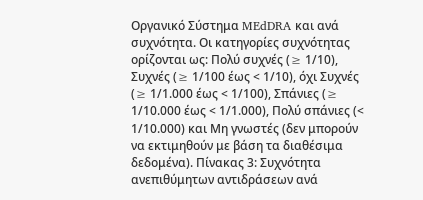Oργανικό Σύστημα MEdDRA και ανά συχνότητα. Οι κατηγορίες συχνότητας ορίζονται ως: Πολύ συχνές (≥ 1/10), Συχνές (≥ 1/100 έως < 1/10), όχι Συχνές (≥ 1/1.000 έως < 1/100), Σπάνιες (≥ 1/10.000 έως < 1/1.000), Πολύ σπάνιες (< 1/10.000) και Μη γνωστές (δεν μπορούν να εκτιμηθούν με βάση τα διαθέσιμα δεδομένα). Πίνακας 3: Συχνότητα ανεπιθύμητων αντιδράσεων ανά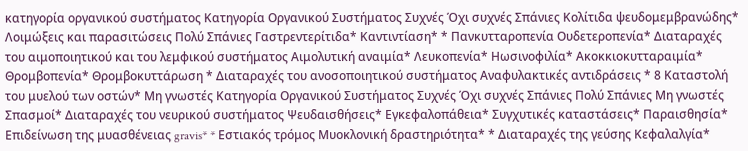κατηγορία οργανικού συστήματος Κατηγορία Οργανικού Συστήματος Συχνές Όχι συχνές Σπάνιες Κολίτιδα ψευδομεμβρανώδης* Λοιμώξεις και παρασιτώσεις Πολύ Σπάνιες Γαστρεντερίτιδα* Καντιντίαση* * Πανκυτταροπενία Ουδετεροπενία* Διαταραχές του αιμοποιητικού και του λεμφικού συστήματος Αιμολυτική αναιμία* Λευκοπενία* Ηωσινοφιλία* Ακοκκιοκυτταραιμία* Θρομβοπενία* Θρομβοκυττάρωση * Διαταραχές του ανοσοποιητικού συστήματος Αναφυλακτικές αντιδράσεις * 8 Καταστολή του μυελού των οστών* Mη γνωστές Κατηγορία Οργανικού Συστήματος Συχνές Όχι συχνές Σπάνιες Πολύ Σπάνιες Mη γνωστές Σπασμοί* Διαταραχές του νευρικού συστήματος Ψευδαισθήσεις* Εγκεφαλοπάθεια* Συγχυτικές καταστάσεις* Παραισθησία* Επιδείνωση της μυασθένειας gravis* * Εστιακός τρόμος Μυοκλονική δραστηριότητα* * Διαταραχές της γεύσης Κεφαλαλγία*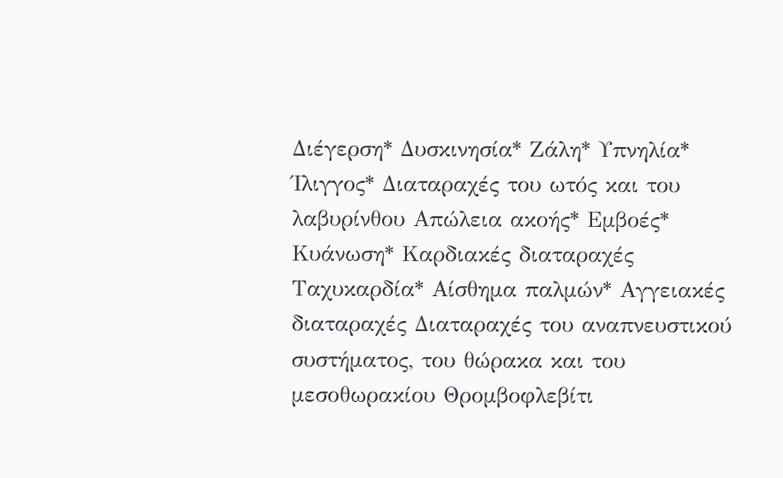Διέγερση* Δυσκινησία* Ζάλη* Υπνηλία* Ίλιγγος* Διαταραχές του ωτός και του λαβυρίνθου Απώλεια ακοής* Εμβοές* Κυάνωση* Καρδιακές διαταραχές Ταχυκαρδία* Αίσθημα παλμών* Αγγειακές διαταραχές Διαταραχές του αναπνευστικού συστήματος, του θώρακα και του μεσοθωρακίου Θρομβοφλεβίτι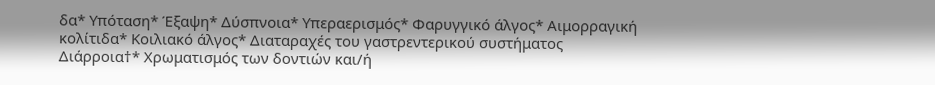δα* Υπόταση* Έξαψη* Δύσπνοια* Υπεραερισμός* Φαρυγγικό άλγος* Aιμορραγική κολίτιδα* Kοιλιακό άλγος* Διαταραχές του γαστρεντερικού συστήματος Διάρροια†* Χρωματισμός των δοντιών και/ή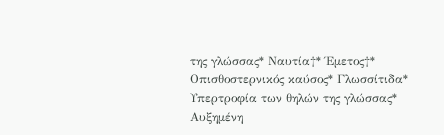της γλώσσας* Ναυτία†* Έμετος†* Οπισθοστερνικός καύσος* Γλωσσίτιδα* Υπερτροφία των θηλών της γλώσσας* Αυξημένη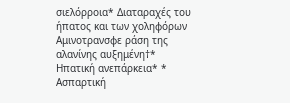σιελόρροια* Διαταραχές του ήπατος και των χοληφόρων Αμινοτρανσφε ράση της αλανίνης αυξημένη†* Ηπατική ανεπάρκεια* * Ασπαρτική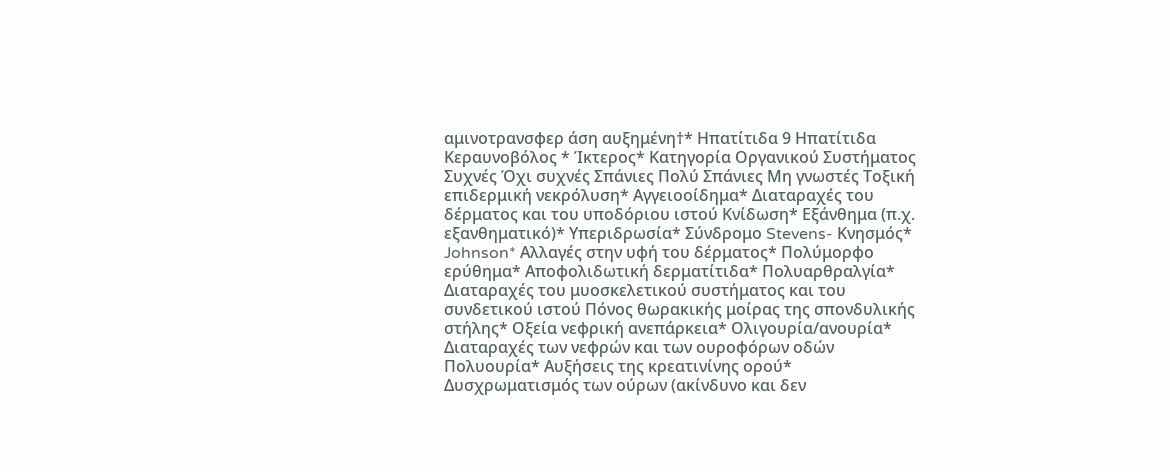αμινοτρανσφερ άση αυξημένη†* Ηπατίτιδα 9 Ηπατίτιδα Κεραυνοβόλος * Ίκτερος* Κατηγορία Οργανικού Συστήματος Συχνές Όχι συχνές Σπάνιες Πολύ Σπάνιες Mη γνωστές Τοξική επιδερμική νεκρόλυση* Αγγειοοίδημα* Διαταραχές του δέρματος και του υποδόριου ιστού Κνίδωση* Εξάνθημα (π.χ. εξανθηματικό)* Υπεριδρωσία* Σύνδρομο Stevens- Κνησμός* Johnson* Αλλαγές στην υφή του δέρματος* Πολύμορφο ερύθημα* Αποφολιδωτική δερματίτιδα* Πολυαρθραλγία* Διαταραχές του μυοσκελετικού συστήματος και του συνδετικού ιστού Πόνος θωρακικής μοίρας της σπονδυλικής στήλης* Oξεία νεφρική ανεπάρκεια* Oλιγουρία/ανουρία* Διαταραχές των νεφρών και των ουροφόρων οδών Πολυουρία* Αυξήσεις της κρεατινίνης ορού* Δυσχρωματισμός των ούρων (ακίνδυνο και δεν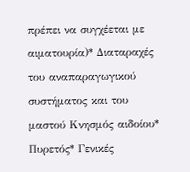πρέπει να συγχέεται με αιματουρία)* Διαταραχές του αναπαραγωγικού συστήματος και του μαστού Kνησμός αιδοίου* Πυρετός* Γενικές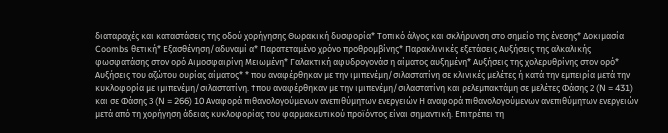διαταραχές και καταστάσεις της οδού χορήγησης Θωρακική δυσφορία* Tοπικό άλγος και σκλήρυνση στο σημείο της ένεσης* Δοκιμασία Coombs θετική* Εξασθένηση/αδυναμί α* Παρατεταμένο χρόνο προθρομβίνης* Παρακλινικές εξετάσεις Αυξήσεις της αλκαλικής φωσφατάσης στον ορό Αιμοσφαιρίνη Μειωμένη* Γαλακτική αφυδρογονάσ η αίματος αυξημένη* Αυξήσεις της χολερυθρίνης στον ορό* Αυξήσεις του αζώτου ουρίας αίματος* * που αναφέρθηκαν με την ιμιπενέμη/σιλαστατίνη σε κλινικές μελέτες ή κατά την εμπειρία μετά την κυκλοφορία με ιμιπενέμη/σιλαστατίνη. †που αναφέρθηκαν με την ιμιπενέμη/σιλαστατίνη και ρελεμπακτάμη σε μελέτες Φάσης 2 (N = 431) και σε Φάσης 3 (N = 266) 10 Αναφορά πιθανολογούμενων ανεπιθύμητων ενεργειών Η αναφορά πιθανολογούμενων ανεπιθύμητων ενεργειών μετά από τη χορήγηση άδειας κυκλοφορίας του φαρμακευτικού προϊόντος είναι σημαντική. Επιτρέπει τη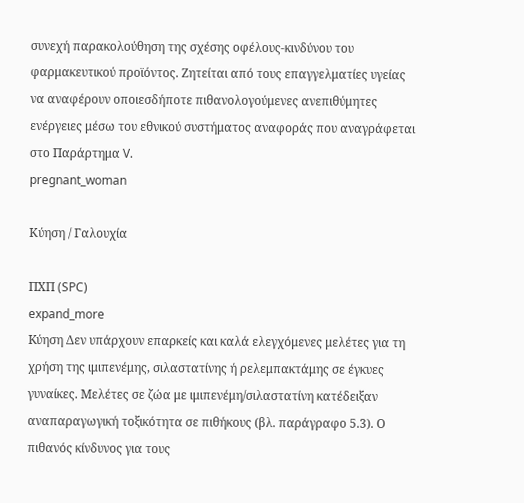συνεχή παρακολούθηση της σχέσης οφέλους-κινδύνου του φαρμακευτικού προϊόντος. Ζητείται από τους επαγγελματίες υγείας να αναφέρουν οποιεσδήποτε πιθανολογούμενες ανεπιθύμητες ενέργειες μέσω του εθνικού συστήματος αναφοράς που αναγράφεται στο Παράρτημα V.
pregnant_woman

Κύηση / Γαλουχία

ΠΧΠ (SPC)
expand_more
Kύηση Δεν υπάρχουν επαρκείς και καλά ελεγχόμενες μελέτες για τη χρήση της ιμιπενέμης, σιλαστατίνης ή ρελεμπακτάμης σε έγκυες γυναίκες. Μελέτες σε ζώα με ιμιπενέμη/σιλαστατίνη κατέδειξαν αναπαραγωγική τοξικότητα σε πιθήκους (βλ. παράγραφο 5.3). Ο πιθανός κίνδυνος για τους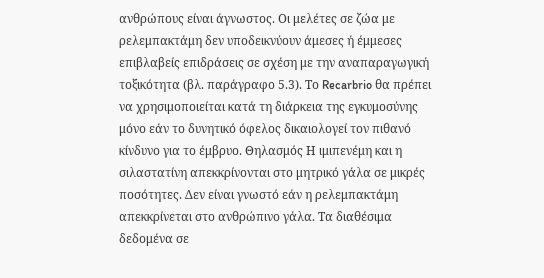ανθρώπους είναι άγνωστος. Οι μελέτες σε ζώα με ρελεμπακτάμη δεν υποδεικνύουν άμεσες ή έμμεσες επιβλαβείς επιδράσεις σε σχέση με την αναπαραγωγική τοξικότητα (βλ. παράγραφο 5.3). Το Recarbrio θα πρέπει να χρησιμοποιείται κατά τη διάρκεια της εγκυμοσύνης μόνο εάν το δυνητικό όφελος δικαιολογεί τον πιθανό κίνδυνο για το έμβρυο. Θηλασμός Η ιμιπενέμη και η σιλαστατίνη απεκκρίνονται στο μητρικό γάλα σε μικρές ποσότητες. Δεν είναι γνωστό εάν η ρελεμπακτάμη απεκκρίνεται στο ανθρώπινο γάλα. Τα διαθέσιμα δεδομένα σε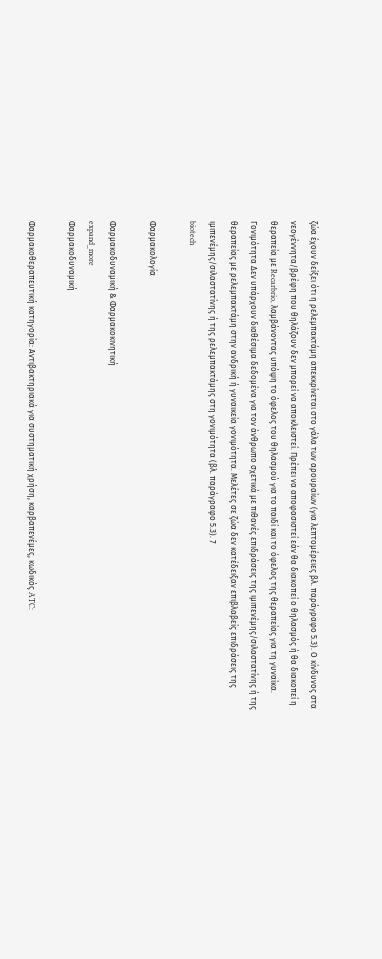ζώα έχουν δείξει ότι η ρελεμπακτάμη απεκκρίνεται στο γάλα των αρουραίων (για λεπτομέρειες βλ. παράγραφο 5.3). Ο κίνδυνος στα νεογέννητα/βρέφη που θηλάζουν δεν μπορεί να αποκλειστεί. Πρέπει να αποφασιστεί εάν θα διακοπεί ο θηλασμός ή θα διακοπεί η θεραπεία με Recarbrio, λαμβάνοντας υπόψη το όφελος του θηλασμού για το παιδί και το όφελος της θεραπείας για τη γυναίκα. Γονιμότητα Δεν υπάρχουν διαθέσιμα δεδομένα για τον άνθρωπο σχετικά με πιθανές επιδράσεις της ιμιπενέμης/σιλαστατίνης ή της θεραπείας με ρελεμπακτάμη στην ανδρική ή γυναικεία γονιμότητα. Μελέτες σε ζώα δεν κατέδειξαν επιβλαβείς επιδράσεις της ιμιπενέμης/σιλαστατίνης ή της ρελεμπακτάμης στη γονιμότητα (βλ. παράγραφο 5.3). 7
biotech

Φαρμακολογία

Φαρμακοδυναμική & Φαρμακοκινητική
expand_more
Φαρμακοδυναμική

Φαρμακοθεραπευτική κατηγορία: Aντιβακτηριακά για συστηματική χρήση, καρβαπενέμες, κωδικός ATC: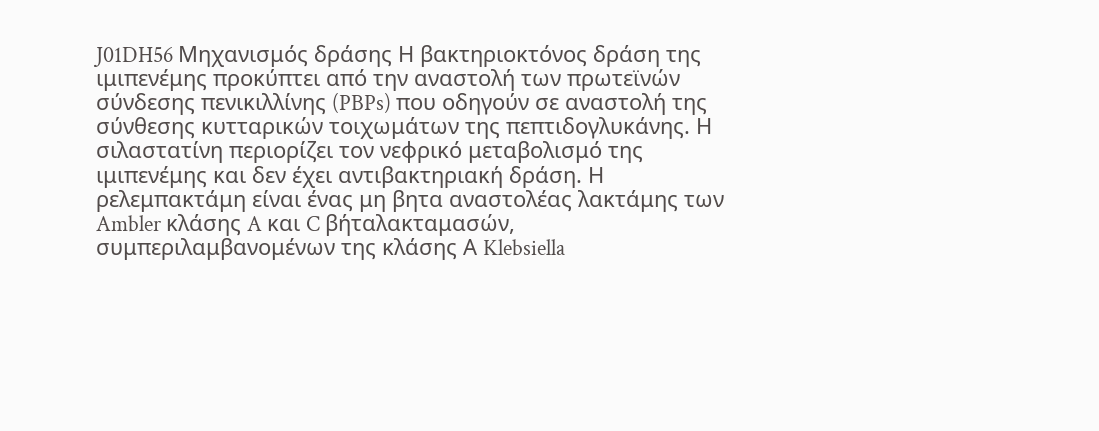J01DH56 Μηχανισμός δράσης Η βακτηριοκτόνος δράση της ιμιπενέμης προκύπτει από την αναστολή των πρωτεϊνών σύνδεσης πενικιλλίνης (PBPs) που οδηγούν σε αναστολή της σύνθεσης κυτταρικών τοιχωμάτων της πεπτιδογλυκάνης. Η σιλαστατίνη περιορίζει τον νεφρικό μεταβολισμό της ιμιπενέμης και δεν έχει αντιβακτηριακή δράση. Η ρελεμπακτάμη είναι ένας μη βητα αναστολέας λακτάμης των Ambler κλάσης A και C βήταλακταμασών, συμπεριλαμβανομένων της κλάσης Α Klebsiella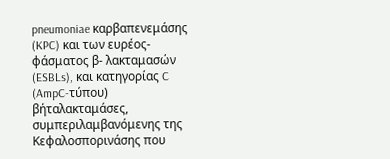pneumoniae καρβαπενεμάσης (KPC) και των ευρέος-φάσματος β- λακταμασών (ESBLs), και κατηγορίας C (AmpC-τύπου) βήταλακταμάσες, συμπεριλαμβανόμενης της Κεφαλοσπορινάσης που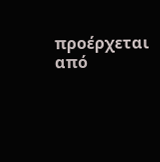προέρχεται από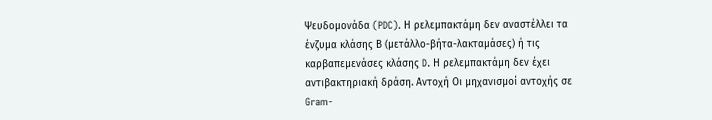Ψευδομονάδα (PDC). Η ρελεμπακτάμη δεν αναστέλλει τα ένζυμα κλάσης Β (μετάλλο-βήτα-λακταμάσες) ή τις καρβαπεμενάσες κλάσης D. Η ρελεμπακτάμη δεν έχει αντιβακτηριακή δράση. Αντοχή Οι μηχανισμοί αντοχής σε Gram-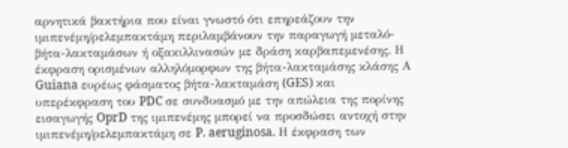αρνητικά βακτήρια που είναι γνωστό ότι επηρεάζουν την ιμιπενέμη/ρελεμπακτάμη περιλαμβάνουν την παραγωγή μεταλό-βήτα-λακταμάσων ή οξακιλλινασών με δράση καρβαπεμενέσης. Η έκφραση ορισμένων αλληλόμορφων της βήτα-λακταμάσης κλάσης Α Guiana ευρέως φάσματος βήτα-λακταμάση (GES) και υπερέκφραση του PDC σε συνδυασμό με την απώλεια της πορίνης εισαγωγής OprD της ιμιπενέμης μπορεί να προσδώσει αντοχή στην ιμιπενέμη/ρελεμπακτάμη σε P. aeruginosa. Η έκφραση των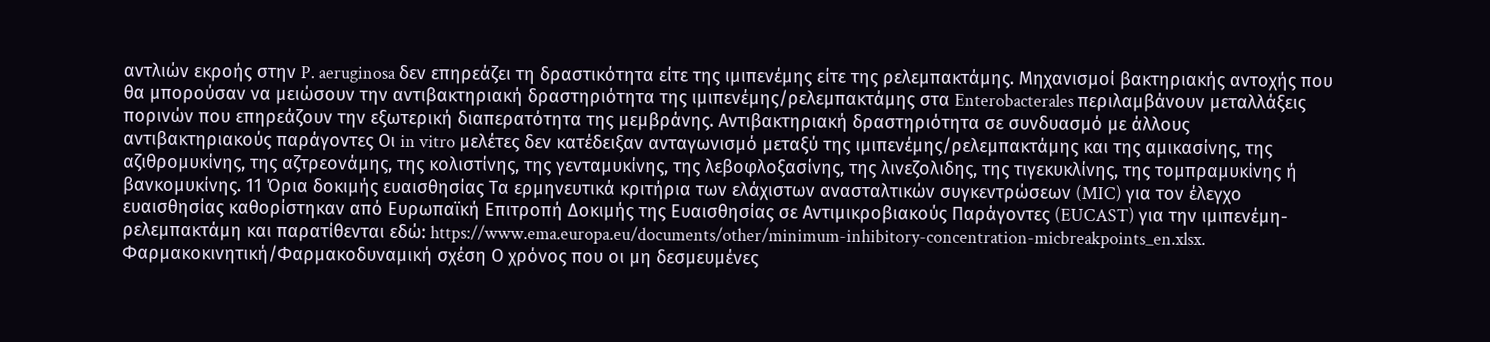αντλιών εκροής στην P. aeruginosa δεν επηρεάζει τη δραστικότητα είτε της ιμιπενέμης είτε της ρελεμπακτάμης. Μηχανισμοί βακτηριακής αντοχής που θα μπορούσαν να μειώσουν την αντιβακτηριακή δραστηριότητα της ιμιπενέμης/ρελεμπακτάμης στα Enterobacterales περιλαμβάνουν μεταλλάξεις πορινών που επηρεάζουν την εξωτερική διαπερατότητα της μεμβράνης. Αντιβακτηριακή δραστηριότητα σε συνδυασμό με άλλους αντιβακτηριακούς παράγοντες Οι in vitro μελέτες δεν κατέδειξαν ανταγωνισμό μεταξύ της ιμιπενέμης/ρελεμπακτάμης και της αμικασίνης, της αζιθρομυκίνης, της αζτρεονάμης, της κολιστίνης, της γενταμυκίνης, της λεβοφλοξασίνης, της λινεζολιδης, της τιγεκυκλίνης, της τομπραμυκίνης ή βανκομυκίνης. 11 Όρια δοκιμής ευαισθησίας Τα ερμηνευτικά κριτήρια των ελάχιστων ανασταλτικών συγκεντρώσεων (MIC) για τον έλεγχο ευαισθησίας καθορίστηκαν από Ευρωπαϊκή Επιτροπή Δοκιµής της Ευαισθησίας σε Αντιµικροβιακούς Παράγοντες (EUCAST) για την ιμιπενέμη-ρελεμπακτάμη και παρατίθενται εδώ: https://www.ema.europa.eu/documents/other/minimum-inhibitory-concentration-micbreakpoints_en.xlsx. Φαρμακοκινητική/Φαρμακοδυναμική σχέση Ο χρόνος που οι μη δεσμευμένες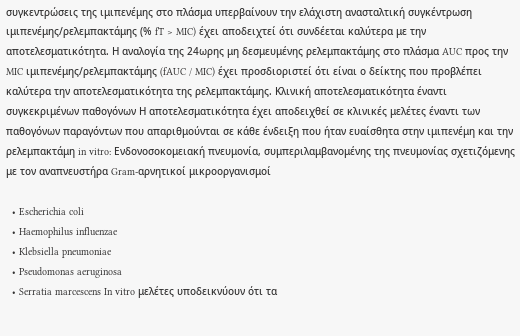συγκεντρώσεις της ιμιπενέμης στο πλάσμα υπερβαίνουν την ελάχιστη ανασταλτική συγκέντρωση ιμιπενέμης/ρελεμπακτάμης (% fT > MIC) έχει αποδειχτεί ότι συνδέεται καλύτερα με την αποτελεσματικότητα. Η αναλογία της 24ωρης μη δεσμευμένης ρελεμπακτάμης στο πλάσμα AUC προς την MIC ιμιπενέμης/ρελεμπακτάμης (fAUC / MIC) έχει προσδιοριστεί ότι είναι ο δείκτης που προβλέπει καλύτερα την αποτελεσματικότητα της ρελεμπακτάμης. Κλινική αποτελεσματικότητα έναντι συγκεκριμένων παθογόνων Η αποτελεσματικότητα έχει αποδειχθεί σε κλινικές μελέτες έναντι των παθογόνων παραγόντων που απαριθμούνται σε κάθε ένδειξη που ήταν ευαίσθητα στην ιμιπενέμη και την ρελεμπακτάμη in vitro: Ενδονοσοκομειακή πνευμονία, συμπεριλαμβανομένης της πνευμονίας σχετιζόμενης με τον αναπνευστήρα Gram-αρνητικοί μικροοργανισμοί

  • Escherichia coli
  • Haemophilus influenzae
  • Klebsiella pneumoniae
  • Pseudomonas aeruginosa
  • Serratia marcescens In vitro μελέτες υποδεικνύουν ότι τα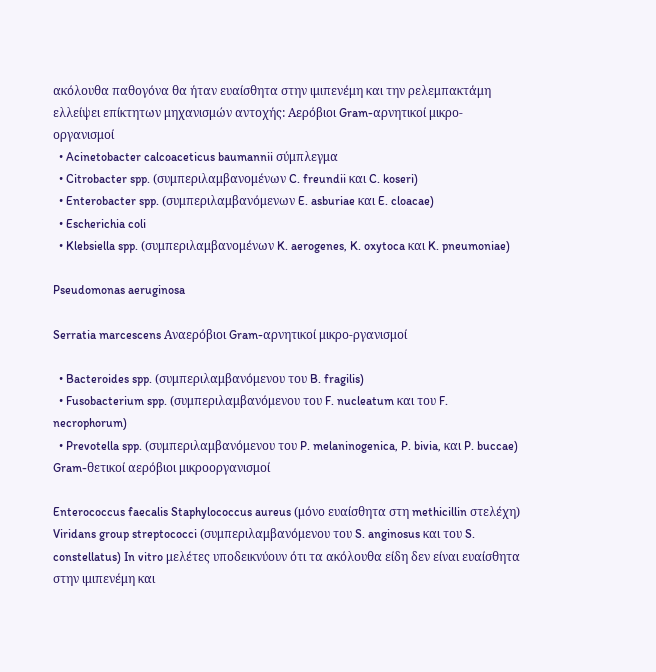ακόλουθα παθογόνα θα ήταν ευαίσθητα στην ιμιπενέμη και την ρελεμπακτάμη ελλείψει επίκτητων μηχανισμών αντοχής: Αερόβιοι Gram-αρνητικοί μικρο-οργανισμοί
  • Acinetobacter calcoaceticus baumannii σύμπλεγμα
  • Citrobacter spp. (συμπεριλαμβανομένων C. freundii και C. koseri)
  • Enterobacter spp. (συμπεριλαμβανόμενων E. asburiae και E. cloacae)
  • Escherichia coli
  • Klebsiella spp. (συμπεριλαμβανομένων K. aerogenes, K. oxytoca και K. pneumoniae)

Pseudomonas aeruginosa

Serratia marcescens Αναερόβιοι Gram-αρνητικοί μικρο-ργανισμοί

  • Bacteroides spp. (συμπεριλαμβανόμενου του B. fragilis)
  • Fusobacterium spp. (συμπεριλαμβανόμενου του F. nucleatum και του F. necrophorum)
  • Prevotella spp. (συμπεριλαμβανόμενου του P. melaninogenica, P. bivia, και P. buccae) Gram-θετικοί αερόβιοι μικροοργανισμοί

Enterococcus faecalis Staphylococcus aureus (μόνο ευαίσθητα στη methicillin στελέχη) Viridans group streptococci (συμπεριλαμβανόμενου του S. anginosus και του S. constellatus) In vitro μελέτες υποδεικνύουν ότι τα ακόλουθα είδη δεν είναι ευαίσθητα στην ιμιπενέμη και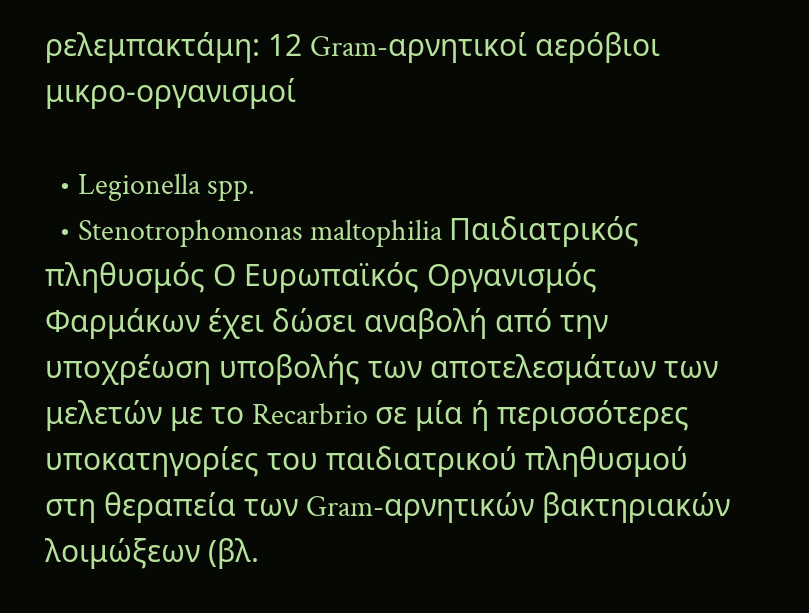ρελεμπακτάμη: 12 Gram-αρνητικοί αερόβιοι μικρο-οργανισμοί

  • Legionella spp.
  • Stenotrophomonas maltophilia Παιδιατρικός πληθυσμός Ο Ευρωπαϊκός Οργανισμός Φαρμάκων έχει δώσει αναβολή από την υποχρέωση υποβολής των αποτελεσμάτων των μελετών με το Recarbrio σε μία ή περισσότερες υποκατηγορίες του παιδιατρικού πληθυσμού στη θεραπεία των Gram-αρνητικών βακτηριακών λοιμώξεων (βλ.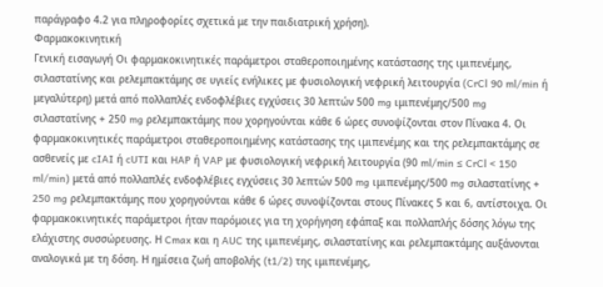παράγραφο 4.2 για πληροφορίες σχετικά με την παιδιατρική χρήση).
Φαρμακοκινητική
Γενική εισαγωγή Οι φαρμακοκινητικές παράμετροι σταθεροποιημένης κατάστασης της ιμιπενέμης, σιλαστατίνης και ρελεμπακτάμης σε υγιείς ενήλικες με φυσιολογική νεφρική λειτουργία (CrCl 90 ml/min ή μεγαλύτερη) μετά από πολλαπλές ενδοφλέβιες εγχύσεις 30 λεπτών 500 mg ιμιπενέμης/500 mg σιλαστατίνης + 250 mg ρελεμπακτάμης που χορηγούνται κάθε 6 ώρες συνοψίζονται στον Πίνακα 4. Οι φαρμακοκινητικές παράμετροι σταθεροποιημένης κατάστασης της ιμιπενέμης και της ρελεμπακτάμης σε ασθενείς με cIAI ή cUTI και HAP ή VAP με φυσιολογική νεφρική λειτουργία (90 ml/min ≤ CrCl < 150 ml/min) μετά από πολλαπλές ενδοφλέβιες εγχύσεις 30 λεπτών 500 mg ιμιπενέμης/500 mg σιλαστατίνης + 250 mg ρελεμπακτάμης που χορηγούνται κάθε 6 ώρες συνοψίζονται στους Πίνακες 5 και 6, αντίστοιχα. Οι φαρμακοκινητικές παράμετροι ήταν παρόμοιες για τη χορήγηση εφάπαξ και πολλαπλής δόσης λόγω της ελάχιστης συσσώρευσης. Η Cmax και η AUC της ιμιπενέμης, σιλαστατίνης και ρελεμπακτάμης αυξάνονται αναλογικά με τη δόση. Η ημίσεια ζωή αποβολής (t1/2) της ιμιπενέμης,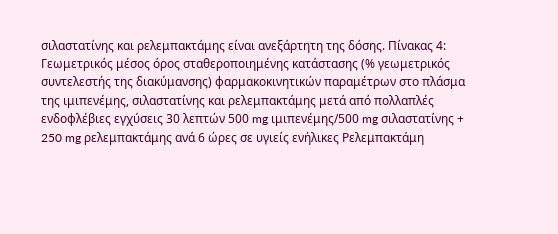σιλαστατίνης και ρελεμπακτάμης είναι ανεξάρτητη της δόσης. Πίνακας 4: Γεωμετρικός μέσος όρος σταθεροποιημένης κατάστασης (% γεωμετρικός συντελεστής της διακύμανσης) φαρμακοκινητικών παραμέτρων στο πλάσμα της ιμιπενέμης, σιλαστατίνης και ρελεμπακτάμης μετά από πολλαπλές ενδοφλέβιες εγχύσεις 30 λεπτών 500 mg ιμιπενέμης/500 mg σιλαστατίνης + 250 mg ρελεμπακτάμης ανά 6 ώρες σε υγιείς ενήλικες Ρελεμπακτάμη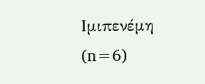Ιμιπενέμη (n=6)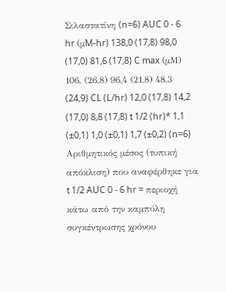Σιλαστατίνη (n=6) AUC 0 - 6 hr (μM-hr) 138,0 (17,8) 98,0 (17,0) 81,6 (17,8) C max (μM) 106, (26,8) 96,4 (21,8) 48,3 (24,9) CL (L/hr) 12,0 (17,8) 14,2 (17,0) 8,8 (17,8) t 1/2 (hr)* 1,1 (±0,1) 1,0 (±0,1) 1,7 (±0,2) (n=6) Αριθμητικός μέσος (τυπική απόκλιση) που αναφέρθηκε για t 1/2 AUC 0 - 6 hr = περιοχή κάτω από την καμπύλη συγκέντρωσης χρόνου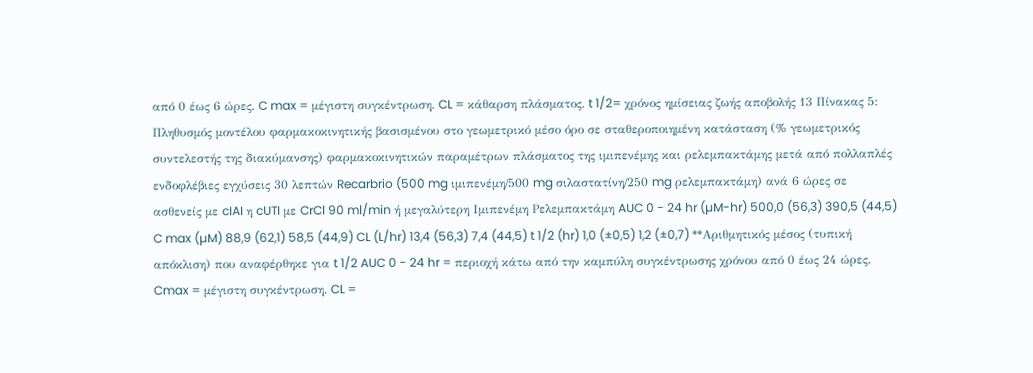από 0 έως 6 ώρες. C max = μέγιστη συγκέντρωση. CL = κάθαρση πλάσματος. t 1/2= χρόνος ημίσειας ζωής αποβολής 13 Πίνακας 5: Πληθυσμός μοντέλου φαρμακοκινητικής βασισμένου στο γεωμετρικό μέσο όρο σε σταθεροποιημένη κατάσταση (% γεωμετρικός συντελεστής της διακύμανσης) φαρμακοκινητικών παραμέτρων πλάσματος της ιμιπενέμης και ρελεμπακτάμης μετά από πολλαπλές ενδοφλέβιες εγχύσεις 30 λεπτών Recarbrio (500 mg ιμιπενέμη/500 mg σιλαστατίνη/250 mg ρελεμπακτάμη) ανά 6 ώρες σε ασθενείς με cIAI η cUTI με CrCl 90 ml/min ή μεγαλύτερη Ιμιπενέμη Ρελεμπακτάμη AUC 0 - 24 hr (µM-hr) 500,0 (56,3) 390,5 (44,5) C max (µM) 88,9 (62,1) 58,5 (44,9) CL (L/hr) 13,4 (56,3) 7,4 (44,5) t 1/2 (hr) 1,0 (±0,5) 1,2 (±0,7) **Αριθμητικός μέσος (τυπική απόκλιση) που αναφέρθηκε για t 1/2 AUC 0 - 24 hr = περιοχή κάτω από την καμπύλη συγκέντρωσης χρόνου από 0 έως 24 ώρες. Cmax = μέγιστη συγκέντρωση. CL =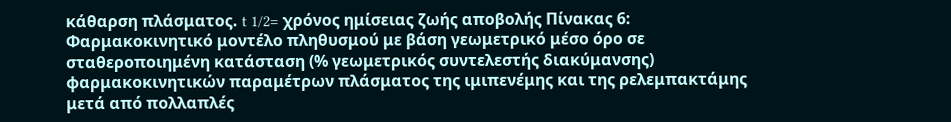κάθαρση πλάσματος. t 1/2= χρόνος ημίσειας ζωής αποβολής Πίνακας 6: Φαρμακοκινητικό μοντέλο πληθυσμού με βάση γεωμετρικό μέσο όρο σε σταθεροποιημένη κατάσταση (% γεωμετρικός συντελεστής διακύμανσης) φαρμακοκινητικών παραμέτρων πλάσματος της ιμιπενέμης και της ρελεμπακτάμης μετά από πολλαπλές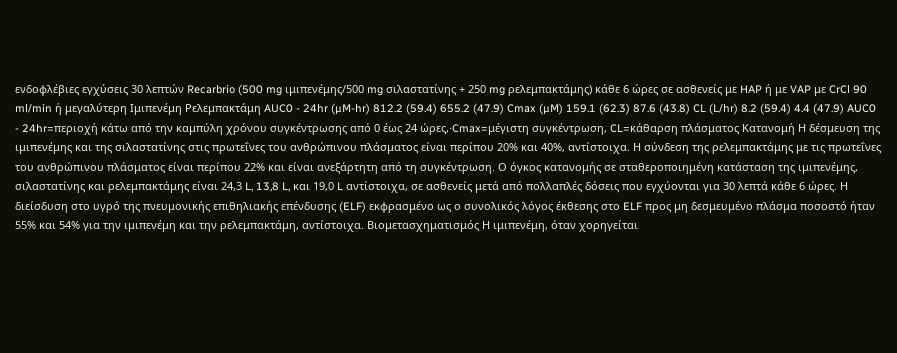ενδοφλέβιες εγχύσεις 30 λεπτών Recarbrio (500 mg ιμιπενέμης/500 mg σιλαστατίνης + 250 mg ρελεμπακτάμης) κάθε 6 ώρες σε ασθενείς με HAP ή με VAP με CrCl 90 ml/min ή μεγαλύτερη Ιμιπενέμη Ρελεμπακτάμη AUC0 - 24hr (µM-hr) 812.2 (59.4) 655.2 (47.9) Cmax (µM) 159.1 (62.3) 87.6 (43.8) CL (L/hr) 8.2 (59.4) 4.4 (47.9) AUC0 - 24hr=περιοχή κάτω από την καμπύλη χρόνου συγκέντρωσης από 0 έως 24 ώρες,·Cmax=μέγιστη συγκέντρωση, CL=κάθαρση πλάσματος Κατανομή Η δέσμευση της ιμιπενέμης και της σιλαστατίνης στις πρωτεΐνες του ανθρώπινου πλάσματος είναι περίπου 20% και 40%, αντίστοιχα. Η σύνδεση της ρελεμπακτάμης με τις πρωτεΐνες του ανθρώπινου πλάσματος είναι περίπου 22% και είναι ανεξάρτητη από τη συγκέντρωση. Ο όγκος κατανομής σε σταθεροποιημένη κατάσταση της ιμιπενέμης, σιλαστατίνης και ρελεμπακτάμης είναι 24,3 L, 13,8 L, και 19,0 L αντίστοιχα, σε ασθενείς μετά από πολλαπλές δόσεις που εγχύονται για 30 λεπτά κάθε 6 ώρες. Η διείσδυση στο υγρό της πνευμονικής επιθηλιακής επένδυσης (ELF) εκφρασμένο ως ο συνολικός λόγος έκθεσης στο ELF προς μη δεσμευμένο πλάσμα ποσοστό ήταν 55% και 54% για την ιμιπενέμη και την ρελεμπακτάμη, αντίστοιχα. Βιομετασχηματισμός Η ιμιπενέμη, όταν χορηγείται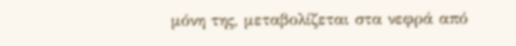μόνη της, μεταβολίζεται στα νεφρά από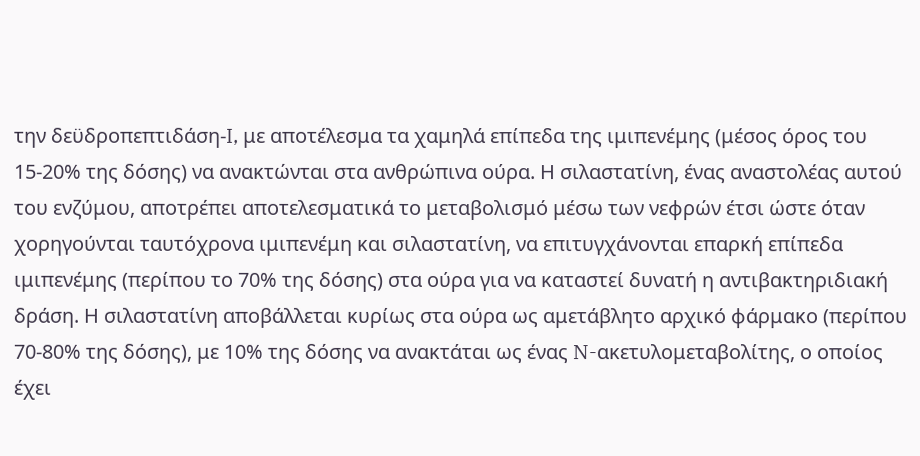την δεϋδροπεπτιδάση-I, με αποτέλεσμα τα χαμηλά επίπεδα της ιμιπενέμης (μέσος όρος του 15-20% της δόσης) να ανακτώνται στα ανθρώπινα ούρα. Η σιλαστατίνη, ένας αναστολέας αυτού του ενζύμου, αποτρέπει αποτελεσματικά το μεταβολισμό μέσω των νεφρών έτσι ώστε όταν χορηγούνται ταυτόχρονα ιμιπενέμη και σιλαστατίνη, να επιτυγχάνονται επαρκή επίπεδα ιμιπενέμης (περίπου το 70% της δόσης) στα ούρα για να καταστεί δυνατή η αντιβακτηριδιακή δράση. Η σιλαστατίνη αποβάλλεται κυρίως στα ούρα ως αμετάβλητο αρχικό φάρμακο (περίπου 70-80% της δόσης), με 10% της δόσης να ανακτάται ως ένας N-ακετυλομεταβολίτης, ο οποίος έχει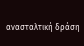ανασταλτική δράση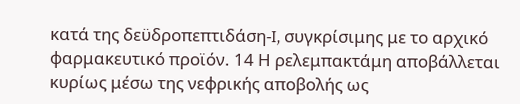κατά της δεϋδροπεπτιδάση-I, συγκρίσιμης με το αρχικό φαρμακευτικό προϊόν. 14 Η ρελεμπακτάμη αποβάλλεται κυρίως μέσω της νεφρικής αποβολής ως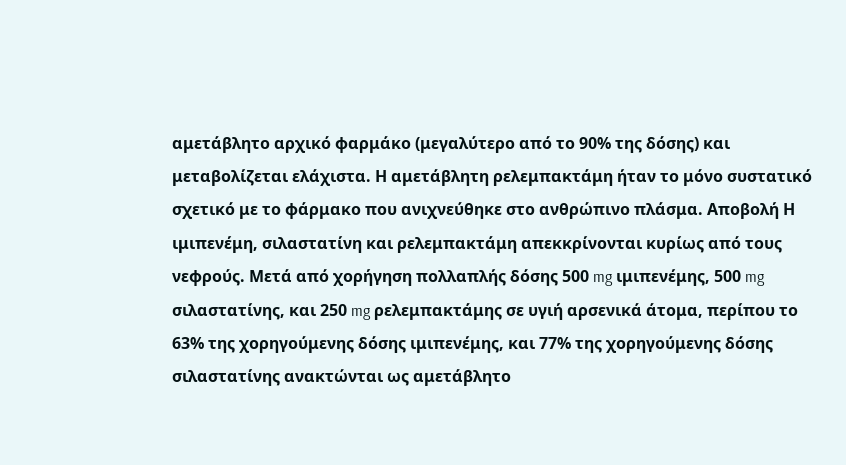αμετάβλητο αρχικό φαρμάκο (μεγαλύτερο από το 90% της δόσης) και μεταβολίζεται ελάχιστα. Η αμετάβλητη ρελεμπακτάμη ήταν το μόνο συστατικό σχετικό με το φάρμακο που ανιχνεύθηκε στο ανθρώπινο πλάσμα. Αποβολή Η ιμιπενέμη, σιλαστατίνη και ρελεμπακτάμη απεκκρίνονται κυρίως από τους νεφρούς. Μετά από χορήγηση πολλαπλής δόσης 500 mg ιμιπενέμης, 500 mg σιλαστατίνης, και 250 mg ρελεμπακτάμης σε υγιή αρσενικά άτομα, περίπου το 63% της χορηγούμενης δόσης ιμιπενέμης, και 77% της χορηγούμενης δόσης σιλαστατίνης ανακτώνται ως αμετάβλητο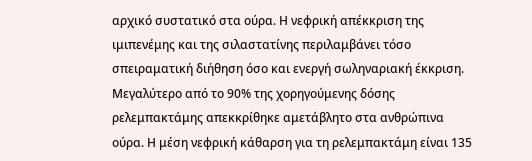αρχικό συστατικό στα ούρα. Η νεφρική απέκκριση της ιμιπενέμης και της σιλαστατίνης περιλαμβάνει τόσο σπειραματική διήθηση όσο και ενεργή σωληναριακή έκκριση. Μεγαλύτερο από το 90% της χορηγούμενης δόσης ρελεμπακτάμης απεκκρίθηκε αμετάβλητο στα ανθρώπινα ούρα. Η μέση νεφρική κάθαρση για τη ρελεμπακτάμη είναι 135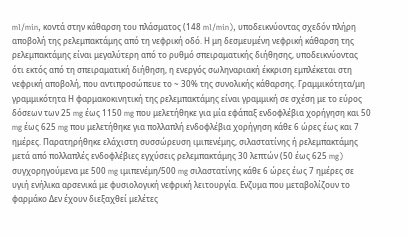ml/min, κοντά στην κάθαρση του πλάσματος (148 ml/min), υποδεικνύοντας σχεδόν πλήρη αποβολή της ρελεμπακτάμης από τη νεφρική οδό. Η μη δεσμευμένη νεφρική κάθαρση της ρελεμπακτάμης είναι μεγαλύτερη από το ρυθμό σπειραματικής διήθησης, υποδεικνύοντας ότι εκτός από τη σπειραματική διήθηση, η ενεργός σωληναριακή έκκριση εμπλέκεται στη νεφρική αποβολή, που αντιπροσώπευε το ~ 30% της συνολικής κάθαρσης. Γραμμικότητα/μη γραμμικότητα Η φαρμακοκινητική της ρελεμπακτάμης είναι γραμμική σε σχέση με το εύρος δόσεων των 25 mg έως 1150 mg που μελετήθηκε για μία εφάπαξ ενδοφλέβια χορήγηση και 50 mg έως 625 mg που μελετήθηκε για πολλαπλή ενδοφλέβια χορήγηση κάθε 6 ώρες έως και 7 ημέρες. Παρατηρήθηκε ελάχιστη συσσώρευση ιμιπενέμης, σιλαστατίνης ή ρελεμπακτάμης μετά από πολλαπλές ενδοφλέβιες εγχύσεις ρελεμπακτάμης 30 λεπτών (50 έως 625 mg) συγχορηγούμενα με 500 mg ιμιπενέμη/500 mg σιλαστατίνης κάθε 6 ώρες έως 7 ημέρες σε υγιή ενήλικα αρσενικά με φυσιολογική νεφρική λειτουργία. Ενζυμα που μεταβολίζουν το φαρμάκο Δεν έχουν διεξαχθεί μελέτες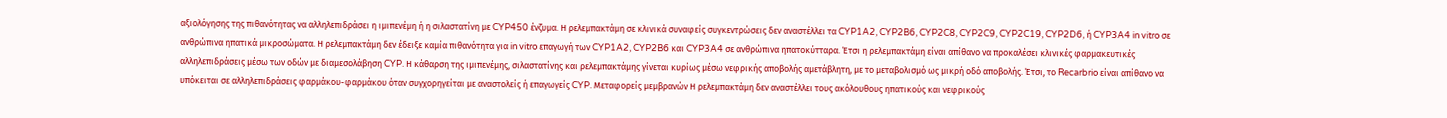αξιολόγησης της πιθανότητας να αλληλεπιδράσει η ιμιπενέμη ή η σιλαστατίνη με CYP450 ένζυμα. Η ρελεμπακτάμη σε κλινικά συναφείς συγκεντρώσεις δεν αναστέλλει τα CYP1A2, CYP2B6, CYP2C8, CYP2C9, CYP2C19, CYP2D6, ή CYP3A4 in vitro σε ανθρώπινα ηπατικά μικροσώματα. Η ρελεμπακτάμη δεν έδειξε καμία πιθανότητα για in vitro επαγωγή των CYP1A2, CYP2B6 και CYP3A4 σε ανθρώπινα ηπατοκύτταρα. Έτσι η ρελεμπακτάμη είναι απίθανο να προκαλέσει κλινικές φαρμακευτικές αλληλεπιδράσεις μέσω των οδών με διαμεσολάβηση CYP. Η κάθαρση της ιμιπενέμης, σιλαστατίνης και ρελεμπακτάμης γίνεται κυρίως μέσω νεφρικής αποβολής αμετάβλητη, με το μεταβολισμό ως μικρή οδό αποβολής. Έτσι, το Recarbrio είναι απίθανο να υπόκειται σε αλληλεπιδράσεις φαρμάκου-φαρμάκου όταν συγχορηγείται με αναστολείς ή επαγωγείς CYP. Μεταφορείς μεμβρανών Η ρελεμπακτάμη δεν αναστέλλει τους ακόλουθους ηπατικούς και νεφρικούς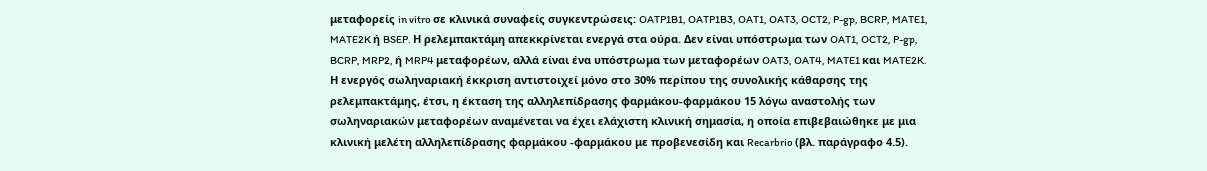μεταφορείς in vitro σε κλινικά συναφείς συγκεντρώσεις: OATP1B1, OATP1B3, OAT1, OAT3, OCT2, P-gp, BCRP, MATE1, MATE2K ή BSEP. Η ρελεμπακτάμη απεκκρίνεται ενεργά στα ούρα. Δεν είναι υπόστρωμα των OAT1, OCT2, P-gp, BCRP, MRP2, ή MRP4 μεταφορέων, αλλά είναι ένα υπόστρωμα των μεταφορέων OAT3, OAT4, MATE1 και MATE2K. Η ενεργός σωληναριακή έκκριση αντιστοιχεί μόνο στο 30% περίπου της συνολικής κάθαρσης της ρελεμπακτάμης, έτσι, η έκταση της αλληλεπίδρασης φαρμάκου-φαρμάκου 15 λόγω αναστολής των σωληναριακών μεταφορέων αναμένεται να έχει ελάχιστη κλινική σημασία, η οποία επιβεβαιώθηκε με μια κλινική μελέτη αλληλεπίδρασης φαρμάκου -φαρμάκου με προβενεσίδη και Recarbrio (βλ. παράγραφο 4.5).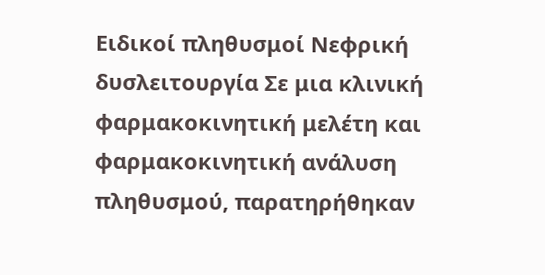Ειδικοί πληθυσμοί Νεφρική δυσλειτουργία Σε μια κλινική φαρμακοκινητική μελέτη και φαρμακοκινητική ανάλυση πληθυσμού, παρατηρήθηκαν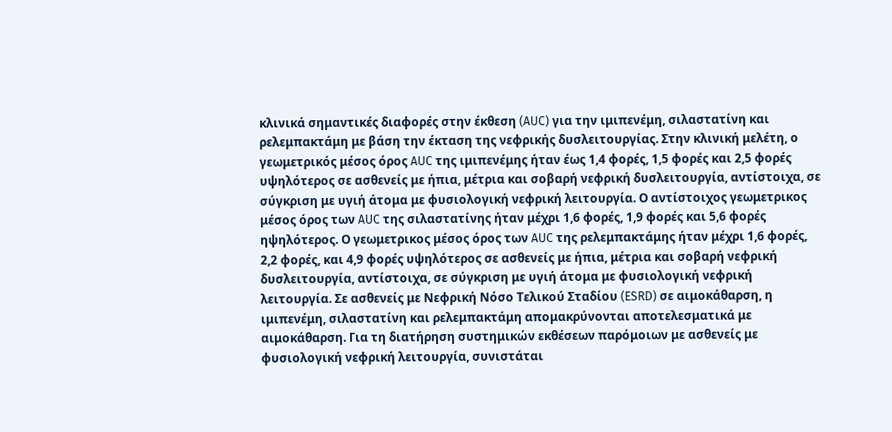κλινικά σημαντικές διαφορές στην έκθεση (AUC) για την ιμιπενέμη, σιλαστατίνη και ρελεμπακτάμη με βάση την έκταση της νεφρικής δυσλειτουργίας. Στην κλινική μελέτη, ο γεωμετρικός μέσος όρος AUC της ιμιπενέμης ήταν έως 1,4 φορές, 1,5 φορές και 2,5 φορές υψηλότερος σε ασθενείς με ήπια, μέτρια και σοβαρή νεφρική δυσλειτουργία, αντίστοιχα, σε σύγκριση με υγιή άτομα με φυσιολογική νεφρική λειτουργία. Ο αντίστοιχος γεωμετρικος μέσος όρος των AUC της σιλαστατίνης ήταν μέχρι 1,6 φορές, 1,9 φορές και 5,6 φορές ηψηλότερος. Ο γεωμετρικος μέσος όρος των AUC της ρελεμπακτάμης ήταν μέχρι 1,6 φορές, 2,2 φορές, και 4,9 φορές υψηλότερος σε ασθενείς με ήπια, μέτρια και σοβαρή νεφρική δυσλειτουργία, αντίστοιχα, σε σύγκριση με υγιή άτομα με φυσιολογική νεφρική λειτουργία. Σε ασθενείς με Νεφρική Νόσο Τελικού Σταδίου (ESRD) σε αιμοκάθαρση, η ιμιπενέμη, σιλαστατίνη και ρελεμπακτάμη απομακρύνονται αποτελεσματικά με αιμοκάθαρση. Για τη διατήρηση συστημικών εκθέσεων παρόμοιων με ασθενείς με φυσιολογική νεφρική λειτουργία, συνιστάται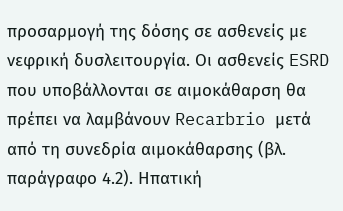προσαρμογή της δόσης σε ασθενείς με νεφρική δυσλειτουργία. Οι ασθενείς ESRD που υποβάλλονται σε αιμοκάθαρση θα πρέπει να λαμβάνουν Recarbrio μετά από τη συνεδρία αιμοκάθαρσης (βλ. παράγραφο 4.2). Ηπατική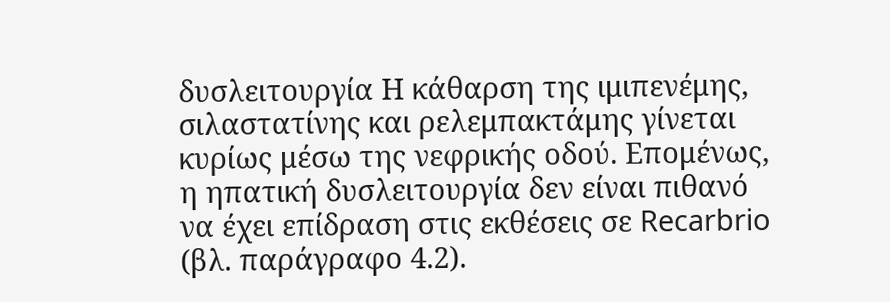δυσλειτουργία Η κάθαρση της ιμιπενέμης, σιλαστατίνης και ρελεμπακτάμης γίνεται κυρίως μέσω της νεφρικής οδού. Επομένως, η ηπατική δυσλειτουργία δεν είναι πιθανό να έχει επίδραση στις εκθέσεις σε Recarbrio (βλ. παράγραφο 4.2).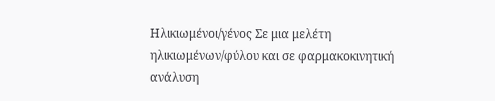Ηλικιωμένοι/γένος Σε μια μελέτη ηλικιωμένων/φύλου και σε φαρμακοκινητική ανάλυση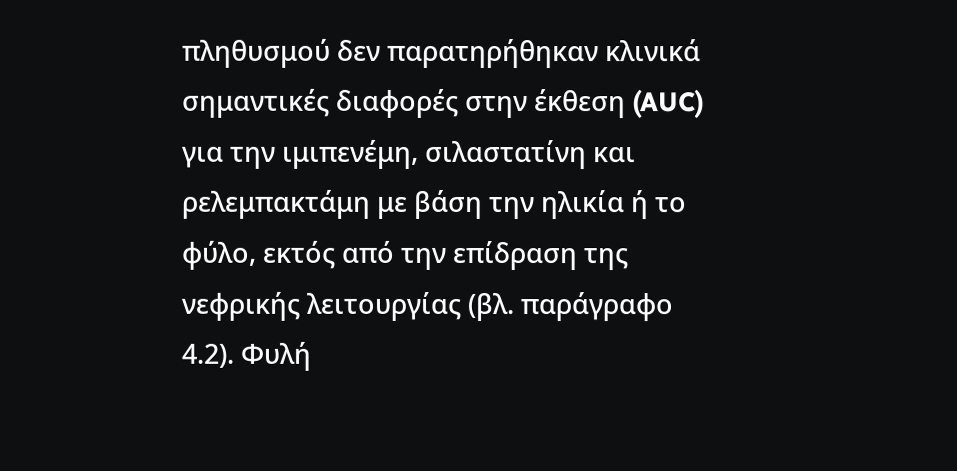πληθυσμού δεν παρατηρήθηκαν κλινικά σημαντικές διαφορές στην έκθεση (AUC) για την ιμιπενέμη, σιλαστατίνη και ρελεμπακτάμη με βάση την ηλικία ή το φύλο, εκτός από την επίδραση της νεφρικής λειτουργίας (βλ. παράγραφο 4.2). Φυλή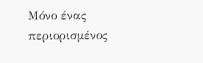Μόνο ένας περιορισμένος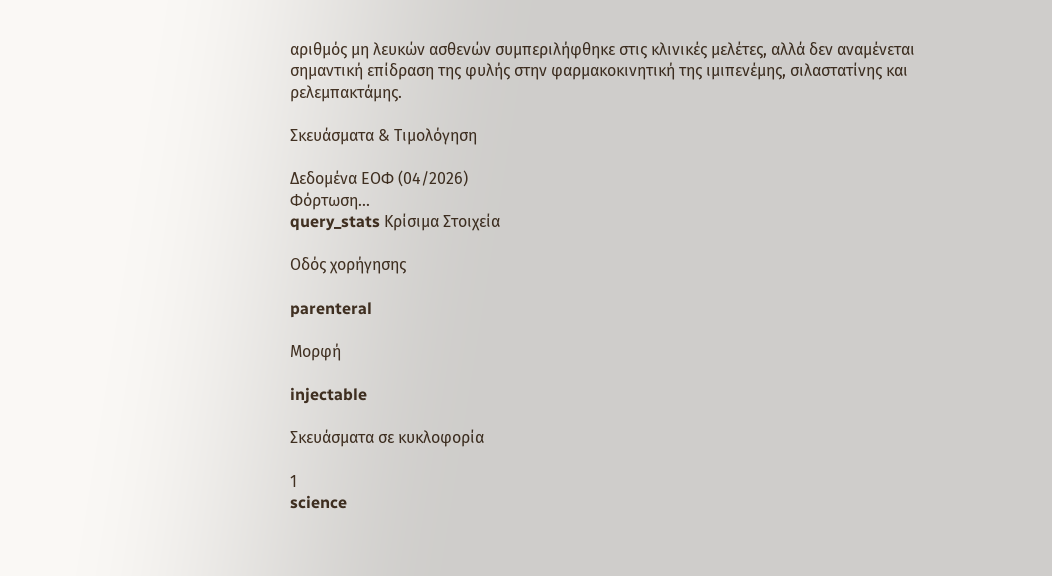αριθμός μη λευκών ασθενών συμπεριλήφθηκε στις κλινικές μελέτες, αλλά δεν αναμένεται σημαντική επίδραση της φυλής στην φαρμακοκινητική της ιμιπενέμης, σιλαστατίνης και ρελεμπακτάμης.

Σκευάσματα & Τιμολόγηση

Δεδομένα ΕΟΦ (04/2026)
Φόρτωση...
query_stats Κρίσιμα Στοιχεία

Οδός χορήγησης

parenteral

Μορφή

injectable

Σκευάσματα σε κυκλοφορία

1
science